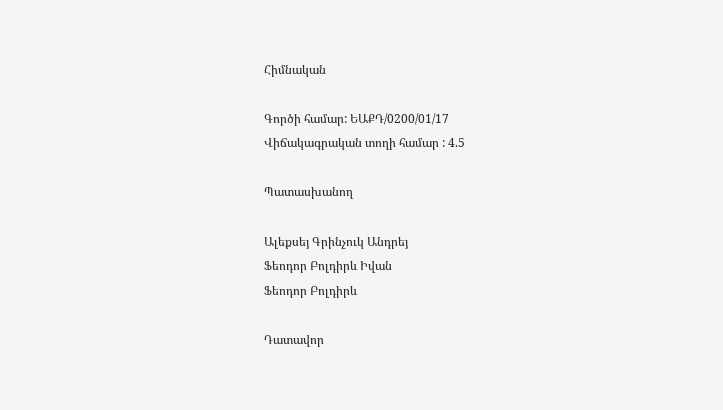Հիմնական

Գործի համար: ԵԱՔԴ/0200/01/17
Վիճակագրական տողի համար : 4.5

Պատասխանող

Ալեքսեյ Գրինչուկ Անդրեյ
Ֆեոդոր Բոլդիրև Իվան
Ֆեոդոր Բոլդիրև

Դատավոր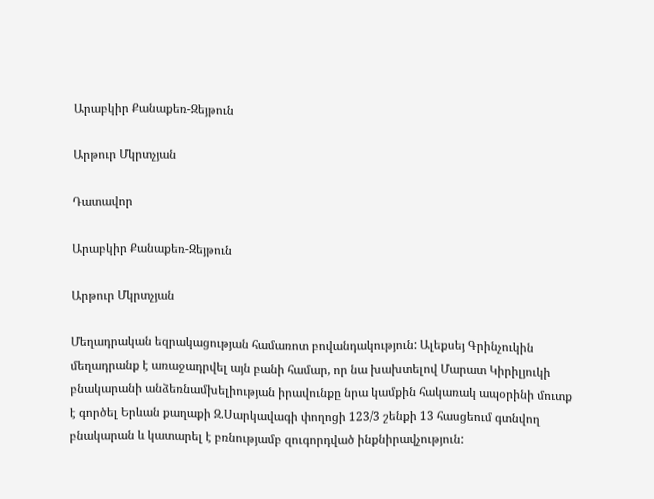Արաբկիր Քանաքեռ-Զեյթուն

Արթուր Մկրտչյան

Դատավոր

Արաբկիր Քանաքեռ-Զեյթուն

Արթուր Մկրտչյան

Մեղադրական եզրակացության համառոտ բովանդակություն: Ալեքսեյ Գրինչուկին մեղադրանք է առաջադրվել այն բանի համար, որ նա խախտելով Մարատ Կիրիլյուկի բնակարանի անձեռնամխելիության իրավունքը նրա կամքին հակառակ ապօրինի մուտք է գործել Երևան քաղաքի Զ.Սարկավագի փողոցի 123/3 շենքի 13 հասցեում գտնվող բնակարան և կատարել է բռնությամբ զուգորդված ինքնիրավչություն: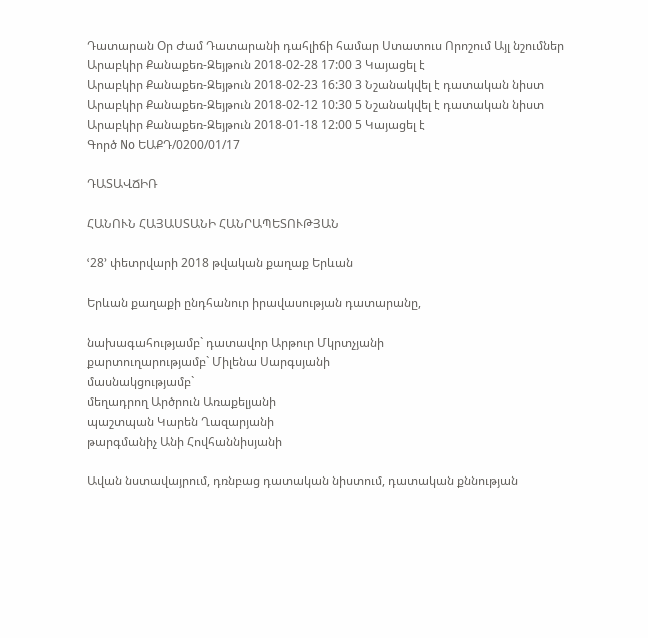Դատարան Օր Ժամ Դատարանի դահլիճի համար Ստատուս Որոշում Այլ նշումներ
Արաբկիր Քանաքեռ-Զեյթուն 2018-02-28 17:00 3 Կայացել է
Արաբկիր Քանաքեռ-Զեյթուն 2018-02-23 16:30 3 Նշանակվել է դատական նիստ
Արաբկիր Քանաքեռ-Զեյթուն 2018-02-12 10:30 5 Նշանակվել է դատական նիստ
Արաբկիր Քանաքեռ-Զեյթուն 2018-01-18 12:00 5 Կայացել է
Գործ No ԵԱՔԴ/0200/01/17

ԴԱՏԱՎՃԻՌ

ՀԱՆՈՒՆ ՀԱՅԱՍՏԱՆԻ ՀԱՆՐԱՊԵՏՈՒԹՅԱՆ

ՙ28՚ փետրվարի 2018 թվական քաղաք Երևան

Երևան քաղաքի ընդհանուր իրավասության դատարանը,

նախագահությամբ` դատավոր Արթուր Մկրտչյանի
քարտուղարությամբ` Միլենա Սարգսյանի
մասնակցությամբ`
մեղադրող Արծրուն Առաքելյանի
պաշտպան Կարեն Ղազարյանի
թարգմանիչ Անի Հովհաննիսյանի

Ավան նստավայրում, դռնբաց դատական նիստում, դատական քննության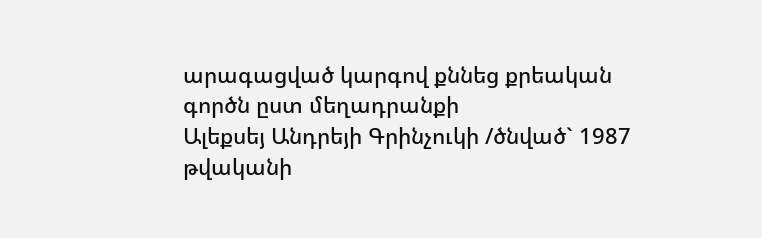արագացված կարգով քննեց քրեական գործն ըստ մեղադրանքի
Ալեքսեյ Անդրեյի Գրինչուկի /ծնված` 1987 թվականի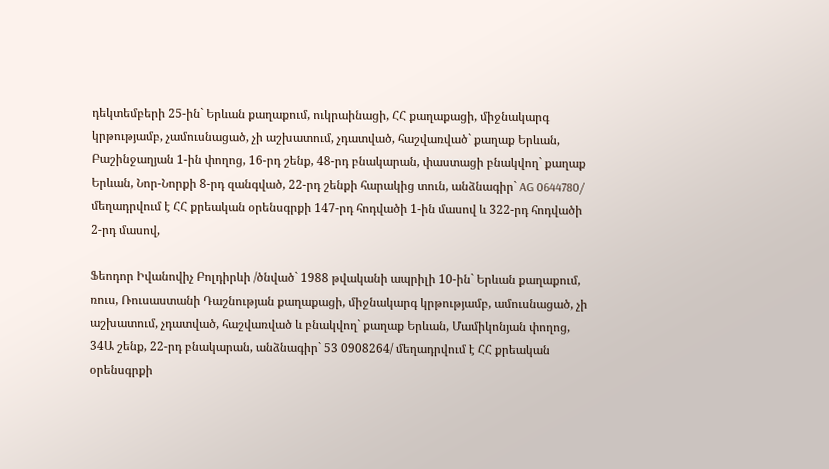դեկտեմբերի 25-ին` Երևան քաղաքում, ուկրաինացի, ՀՀ քաղաքացի, միջնակարգ կրթությամբ, չամուսնացած, չի աշխատում, չդատված, հաշվառված` քաղաք Երևան, Բաշինջաղյան 1-ին փողոց, 16-րդ շենք, 48-րդ բնակարան, փաստացի բնակվող` քաղաք Երևան, Նոր-Նորքի 8-րդ զանգված, 22-րդ շենքի հարակից տուն, անձնագիր` AG 0644780/ մեղադրվում է ՀՀ քրեական օրենսգրքի 147-րդ հոդվածի 1-ին մասով և 322-րդ հոդվածի 2-րդ մասով,

Ֆեոդոր Իվանովիչ Բոլդիրևի /ծնված` 1988 թվականի ապրիլի 10-ին` Երևան քաղաքում, ռուս, Ռուսաստանի Դաշնության քաղաքացի, միջնակարգ կրթությամբ, ամուսնացած, չի աշխատում, չդատված, հաշվառված և բնակվող` քաղաք Երևան, Մամիկոնյան փողոց, 34Ա շենք, 22-րդ բնակարան, անձնագիր` 53 0908264/ մեղադրվում է ՀՀ քրեական օրենսգրքի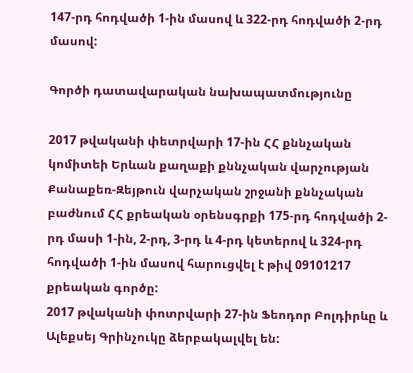147-րդ հոդվածի 1-ին մասով և 322-րդ հոդվածի 2-րդ մասով:

Գործի դատավարական նախապատմությունը

2017 թվականի փետրվարի 17-ին ՀՀ քննչական կոմիտեի Երևան քաղաքի քննչական վարչության Քանաքեռ-Զեյթուն վարչական շրջանի քննչական բաժնում ՀՀ քրեական օրենսգրքի 175-րդ հոդվածի 2-րդ մասի 1-ին, 2-րդ, 3-րդ և 4-րդ կետերով և 324-րդ հոդվածի 1-ին մասով հարուցվել է թիվ 09101217 քրեական գործը:
2017 թվականի փոտրվարի 27-ին Ֆեոդոր Բոլդիրևը և Ալեքսեյ Գրինչուկը ձերբակալվել են: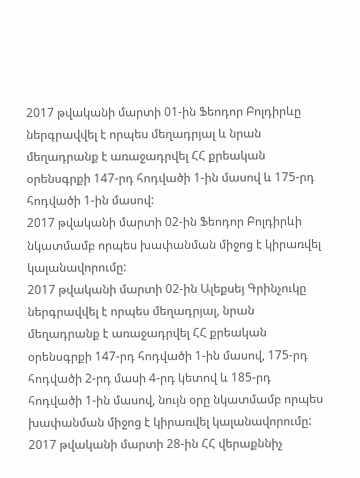2017 թվականի մարտի 01-ին Ֆեոդոր Բոլդիրևը ներգրավվել է որպես մեղադրյալ և նրան մեղադրանք է առաջադրվել ՀՀ քրեական օրենսգրքի 147-րդ հոդվածի 1-ին մասով և 175-րդ հոդվածի 1-ին մասով:
2017 թվականի մարտի 02-ին Ֆեոդոր Բոլդիրևի նկատմամբ որպես խափանման միջոց է կիրառվել կալանավորումը:
2017 թվականի մարտի 02-ին Ալեքսեյ Գրինչուկը ներգրավվել է որպես մեղադրյալ, նրան մեղադրանք է առաջադրվել ՀՀ քրեական օրենսգրքի 147-րդ հոդվածի 1-ին մասով, 175-րդ հոդվածի 2-րդ մասի 4-րդ կետով և 185-րդ հոդվածի 1-ին մասով, նույն օրը նկատմամբ որպես խափանման միջոց է կիրառվել կալանավորումը:
2017 թվականի մարտի 28-ին ՀՀ վերաքննիչ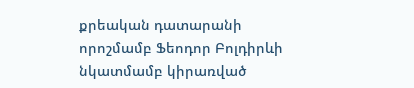քրեական դատարանի որոշմամբ Ֆեոդոր Բոլդիրևի նկատմամբ կիրառված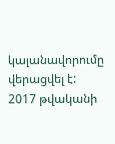կալանավորումը վերացվել է:
2017 թվականի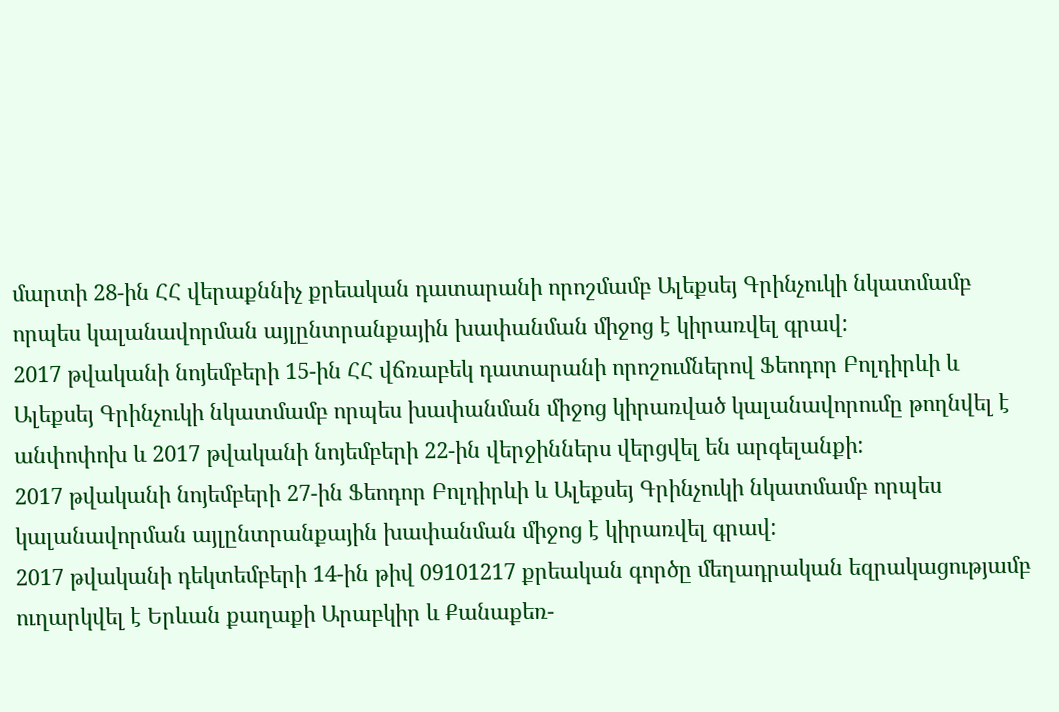մարտի 28-ին ՀՀ վերաքննիչ քրեական դատարանի որոշմամբ Ալեքսեյ Գրինչուկի նկատմամբ որպես կալանավորման այլընտրանքային խափանման միջոց է կիրառվել գրավ:
2017 թվականի նոյեմբերի 15-ին ՀՀ վճռաբեկ դատարանի որոշումներով Ֆեոդոր Բոլդիրևի և Ալեքսեյ Գրինչուկի նկատմամբ որպես խափանման միջոց կիրառված կալանավորումը թողնվել է անփոփոխ և 2017 թվականի նոյեմբերի 22-ին վերջիններս վերցվել են արգելանքի:
2017 թվականի նոյեմբերի 27-ին Ֆեոդոր Բոլդիրևի և Ալեքսեյ Գրինչուկի նկատմամբ որպես կալանավորման այլընտրանքային խափանման միջոց է կիրառվել գրավ:
2017 թվականի դեկտեմբերի 14-ին թիվ 09101217 քրեական գործը մեղադրական եզրակացությամբ ուղարկվել է Երևան քաղաքի Արաբկիր և Քանաքեռ-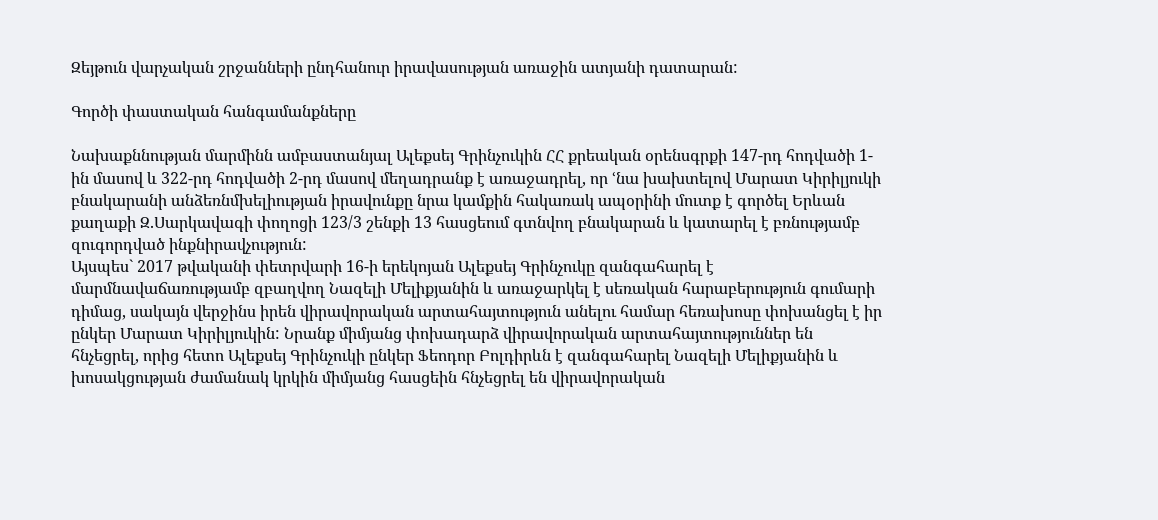Զեյթուն վարչական շրջանների ընդհանուր իրավասության առաջին ատյանի դատարան:

Գործի փաստական հանգամանքները

Նախաքննության մարմինն ամբաստանյալ Ալեքսեյ Գրինչուկին ՀՀ քրեական օրենսգրքի 147-րդ հոդվածի 1-ին մասով և 322-րդ հոդվածի 2-րդ մասով մեղադրանք է առաջադրել, որ ՙնա խախտելով Մարատ Կիրիլյուկի բնակարանի անձեռնմխելիության իրավունքը նրա կամքին հակառակ ապօրինի մուտք է գործել Երևան քաղաքի Զ.Սարկավագի փողոցի 123/3 շենքի 13 հասցեում գտնվող բնակարան և կատարել է բռնությամբ զուգորդված ինքնիրավչություն:
Այսպես` 2017 թվականի փետրվարի 16-ի երեկոյան Ալեքսեյ Գրինչուկը զանգահարել է մարմնավաճառությամբ զբաղվող Նազելի Մելիքյանին և առաջարկել է սեռական հարաբերություն գումարի դիմաց, սակայն վերջինս իրեն վիրավորական արտահայտություն անելու համար հեռախոսը փոխանցել է իր ընկեր Մարատ Կիրիլյուկին: Նրանք միմյանց փոխադարձ վիրավորական արտահայտություններ են հնչեցրել, որից հետո Ալեքսեյ Գրինչուկի ընկեր Ֆեոդոր Բոլդիրևն է զանգահարել Նազելի Մելիքյանին և խոսակցության ժամանակ կրկին միմյանց հասցեին հնչեցրել են վիրավորական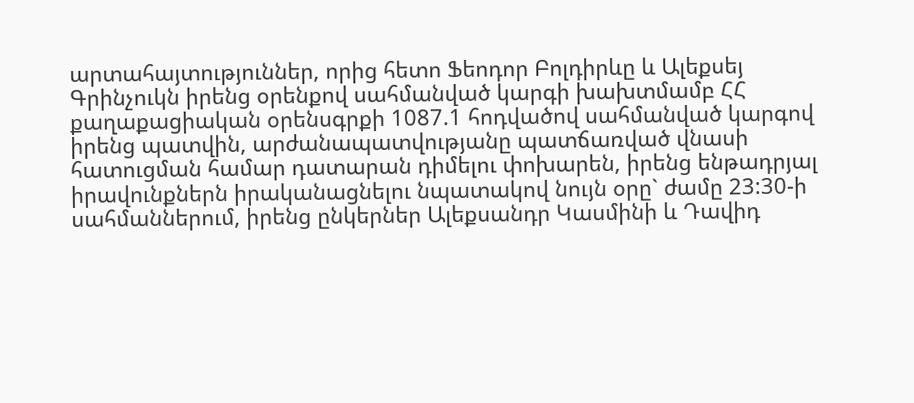արտահայտություններ, որից հետո Ֆեոդոր Բոլդիրևը և Ալեքսեյ Գրինչուկն իրենց օրենքով սահմանված կարգի խախտմամբ ՀՀ քաղաքացիական օրենսգրքի 1087.1 հոդվածով սահմանված կարգով իրենց պատվին, արժանապատվությանը պատճառված վնասի հատուցման համար դատարան դիմելու փոխարեն, իրենց ենթադրյալ իրավունքներն իրականացնելու նպատակով նույն օրը` ժամը 23:30-ի սահմաններում, իրենց ընկերներ Ալեքսանդր Կասմինի և Դավիդ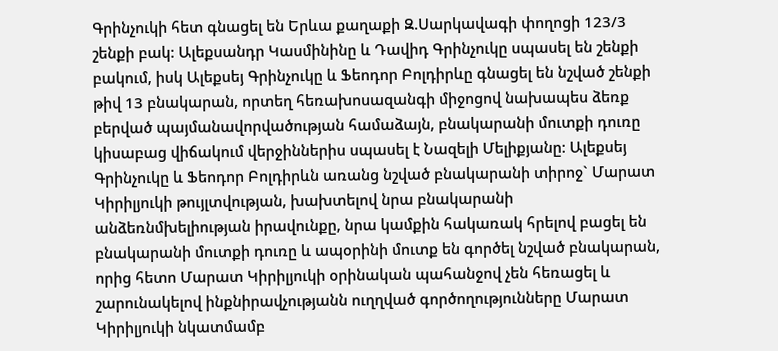Գրինչուկի հետ գնացել են Երևա քաղաքի Զ.Սարկավագի փողոցի 123/3 շենքի բակ: Ալեքսանդր Կասմինինը և Դավիդ Գրինչուկը սպասել են շենքի բակում, իսկ Ալեքսեյ Գրինչուկը և Ֆեոդոր Բոլդիրևը գնացել են նշված շենքի թիվ 13 բնակարան, որտեղ հեռախոսազանգի միջոցով նախապես ձեռք բերված պայմանավորվածության համաձայն, բնակարանի մուտքի դուռը կիսաբաց վիճակում վերջիններիս սպասել է Նազելի Մելիքյանը: Ալեքսեյ Գրինչուկը և Ֆեոդոր Բոլդիրևն առանց նշված բնակարանի տիրոջ` Մարատ Կիրիլյուկի թույլտվության, խախտելով նրա բնակարանի անձեռնմխելիության իրավունքը, նրա կամքին հակառակ հրելով բացել են բնակարանի մուտքի դուռը և ապօրինի մուտք են գործել նշված բնակարան, որից հետո Մարատ Կիրիլյուկի օրինական պահանջով չեն հեռացել և շարունակելով ինքնիրավչությանն ուղղված գործողությունները Մարատ Կիրիլյուկի նկատմամբ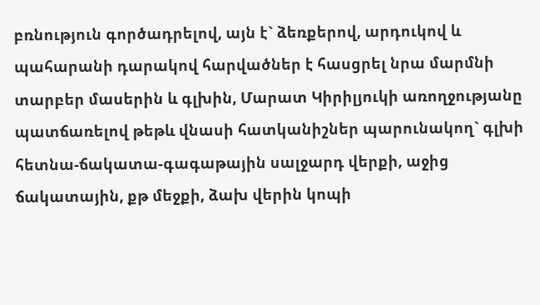բռնություն գործադրելով, այն է` ձեռքերով, արդուկով և պահարանի դարակով հարվածներ է հասցրել նրա մարմնի տարբեր մասերին և գլխին, Մարատ Կիրիլյուկի առողջությանը պատճառելով թեթև վնասի հատկանիշներ պարունակող` գլխի հետնա-ճակատա-գագաթային սալջարդ վերքի, աջից ճակատային, քթ մեջքի, ձախ վերին կոպի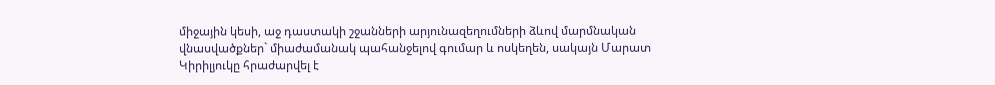միջային կեսի, աջ դաստակի շջանների արյունազեղումների ձևով մարմնական վնասվածքներ` միաժամանակ պահանջելով գումար և ոսկեղեն, սակայն Մարատ Կիրիլյուկը հրաժարվել է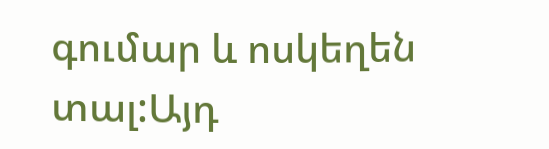գումար և ոսկեղեն տալ:Այդ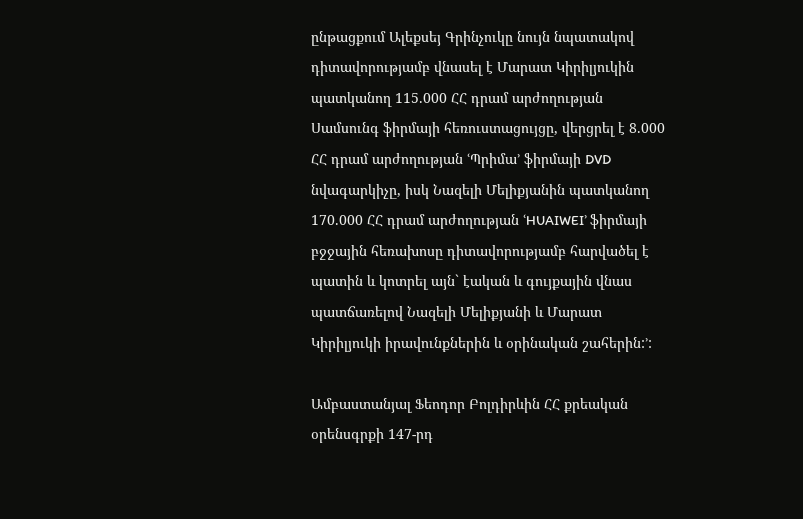ընթացքում Ալեքսեյ Գրինչուկը նույն նպատակով դիտավորությամբ վնասել է Մարատ Կիրիլյուկին պատկանող 115.000 ՀՀ դրամ արժողության Սամսունգ ֆիրմայի հեռուստացույցը, վերցրել է 8.000 ՀՀ դրամ արժողության ՙՊրիմա՚ ֆիրմայի DVD նվագարկիչը, իսկ Նազելի Մելիքյանին պատկանող 170.000 ՀՀ դրամ արժողության ՙHUAIWEI՚ ֆիրմայի բջջային հեռախոսը դիտավորությամբ հարվածել է պատին և կոտրել այն` էական և գույքային վնաս պատճառելով Նազելի Մելիքյանի և Մարատ Կիրիլյուկի իրավունքներին և օրինական շահերին:՚:

Ամբաստանյալ Ֆեոդոր Բոլդիրևին ՀՀ քրեական օրենսգրքի 147-րդ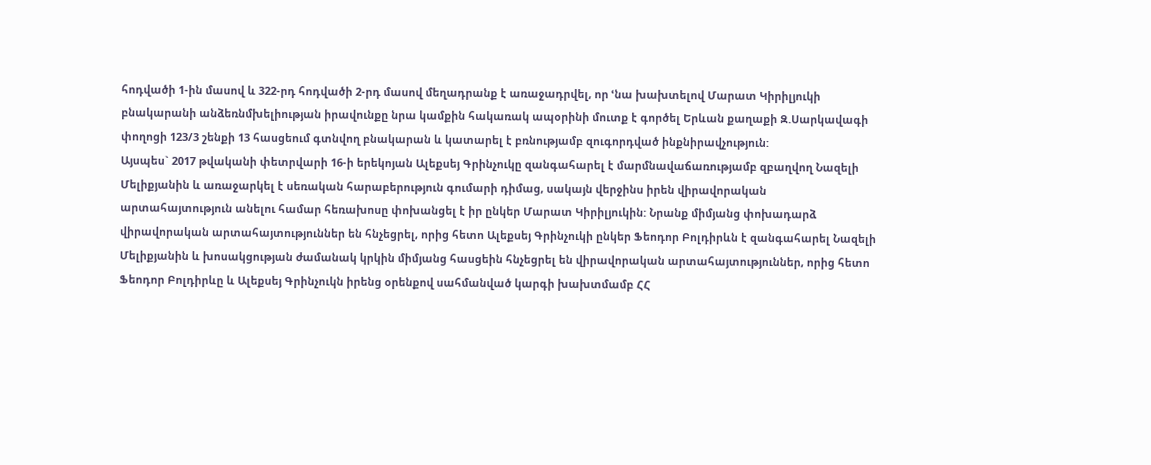հոդվածի 1-ին մասով և 322-րդ հոդվածի 2-րդ մասով մեղադրանք է առաջադրվել, որ ՙնա խախտելով Մարատ Կիրիլյուկի բնակարանի անձեռնմխելիության իրավունքը նրա կամքին հակառակ ապօրինի մուտք է գործել Երևան քաղաքի Զ.Սարկավագի փողոցի 123/3 շենքի 13 հասցեում գտնվող բնակարան և կատարել է բռնությամբ զուգորդված ինքնիրավչություն:
Այսպես` 2017 թվականի փետրվարի 16-ի երեկոյան Ալեքսեյ Գրինչուկը զանգահարել է մարմնավաճառությամբ զբաղվող Նազելի Մելիքյանին և առաջարկել է սեռական հարաբերություն գումարի դիմաց, սակայն վերջինս իրեն վիրավորական արտահայտություն անելու համար հեռախոսը փոխանցել է իր ընկեր Մարատ Կիրիլյուկին: Նրանք միմյանց փոխադարձ վիրավորական արտահայտություններ են հնչեցրել, որից հետո Ալեքսեյ Գրինչուկի ընկեր Ֆեոդոր Բոլդիրևն է զանգահարել Նազելի Մելիքյանին և խոսակցության ժամանակ կրկին միմյանց հասցեին հնչեցրել են վիրավորական արտահայտություններ, որից հետո Ֆեոդոր Բոլդիրևը և Ալեքսեյ Գրինչուկն իրենց օրենքով սահմանված կարգի խախտմամբ ՀՀ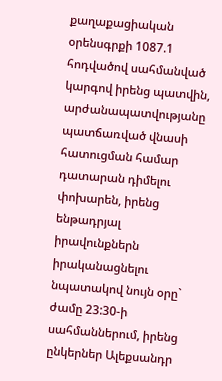քաղաքացիական օրենսգրքի 1087.1 հոդվածով սահմանված կարգով իրենց պատվին, արժանապատվությանը պատճառված վնասի հատուցման համար դատարան դիմելու փոխարեն, իրենց ենթադրյալ իրավունքներն իրականացնելու նպատակով նույն օրը` ժամը 23:30-ի սահմաններում, իրենց ընկերներ Ալեքսանդր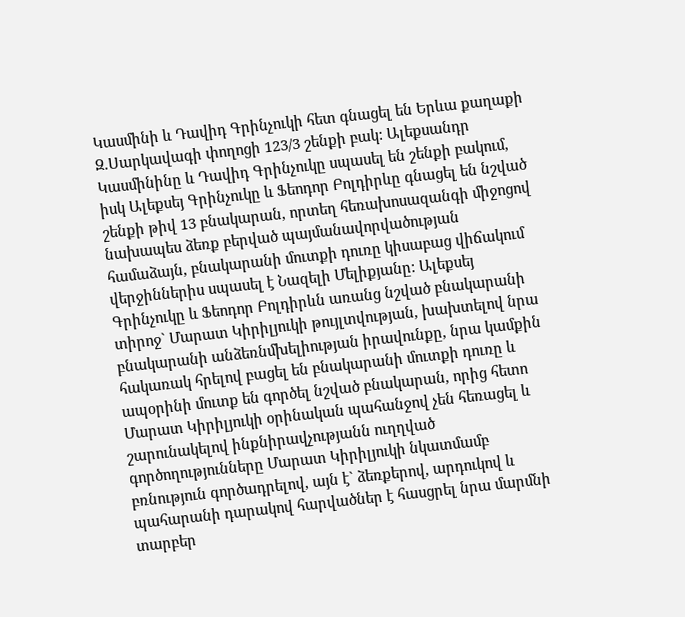Կասմինի և Դավիդ Գրինչուկի հետ գնացել են Երևա քաղաքի Զ.Սարկավագի փողոցի 123/3 շենքի բակ: Ալեքսանդր Կասմինինը և Դավիդ Գրինչուկը սպասել են շենքի բակում, իսկ Ալեքսեյ Գրինչուկը և Ֆեոդոր Բոլդիրևը գնացել են նշված շենքի թիվ 13 բնակարան, որտեղ հեռախոսազանգի միջոցով նախապես ձեռք բերված պայմանավորվածության համաձայն, բնակարանի մուտքի դուռը կիսաբաց վիճակում վերջիններիս սպասել է Նազելի Մելիքյանը: Ալեքսեյ Գրինչուկը և Ֆեոդոր Բոլդիրևն առանց նշված բնակարանի տիրոջ` Մարատ Կիրիլյուկի թույլտվության, խախտելով նրա բնակարանի անձեռնմխելիության իրավունքը, նրա կամքին հակառակ հրելով բացել են բնակարանի մուտքի դուռը և ապօրինի մուտք են գործել նշված բնակարան, որից հետո Մարատ Կիրիլյուկի օրինական պահանջով չեն հեռացել և շարունակելով ինքնիրավչությանն ուղղված գործողությունները Մարատ Կիրիլյուկի նկատմամբ բռնություն գործադրելով, այն է` ձեռքերով, արդուկով և պահարանի դարակով հարվածներ է հասցրել նրա մարմնի տարբեր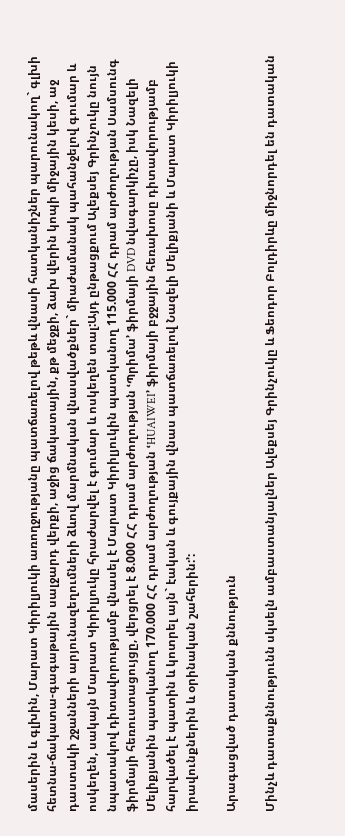մասերին և գլխին, Մարատ Կիրիլյուկի առողջությանը պատճառելով թեթև վնասի հատկանիշներ պարունակող` գլխի հետնա-ճակատա-գագաթային սալջարդ վերքի, աջից ճակատային, քթ մեջքի, ձախ վերին կոպի միջային կեսի, աջ դաստակի շջանների արյունազեղումների ձևով մարմնական վնասվածքներ` միաժամանակ պահանջելով գումար և ոսկեղեն, սակայն Մարատ Կիրիլյուկը հրաժարվել է գումար և ոսկեղեն տալ:Այդ ընթացքում Ալեքսեյ Գրինչուկը նույն նպատակով դիտավորությամբ վնասել է Մարատ Կիրիլյուկին պատկանող 115.000 ՀՀ դրամ արժողության Սամսունգ ֆիրմայի հեռուստացույցը, վերցրել է 8.000 ՀՀ դրամ արժողության ՙՊրիմա՚ ֆիրմայի DVD նվագարկիչը, իսկ Նազելի Մելիքյանին պատկանող 170.000 ՀՀ դրամ արժողության ՙHUAIWEI՚ ֆիրմայի բջջային հեռախոսը դիտավորությամբ հարվածել է պատին և կոտրել այն` էական և գույքային վնաս պատճառելով Նազելի Մելիքյանի և Մարատ Կիրիլյուկի իրավունքներին և օրինական շահերին:՚:

Արագացված դատական քննություն

Մինչև դատաքննությունն սկսելն ամբաստանյալներ Ալեքսեյ Գրինչուկը և Ֆեոդոր Բոլդիրևը միջնորդել են դատական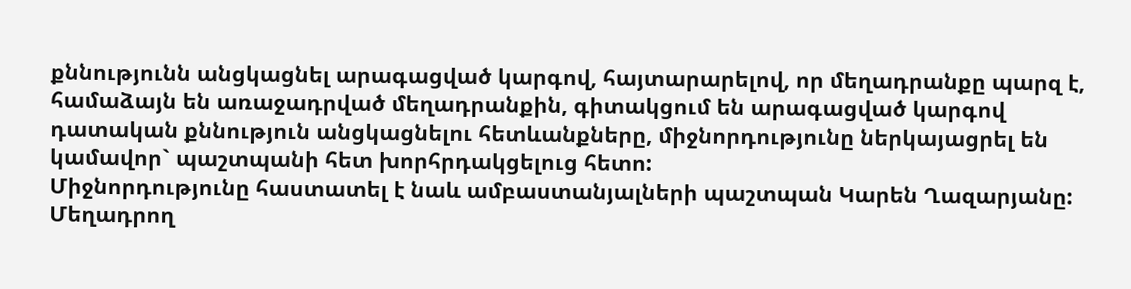քննությունն անցկացնել արագացված կարգով, հայտարարելով, որ մեղադրանքը պարզ է, համաձայն են առաջադրված մեղադրանքին, գիտակցում են արագացված կարգով դատական քննություն անցկացնելու հետևանքները, միջնորդությունը ներկայացրել են կամավոր` պաշտպանի հետ խորհրդակցելուց հետո:
Միջնորդությունը հաստատել է նաև ամբաստանյալների պաշտպան Կարեն Ղազարյանը:
Մեղադրող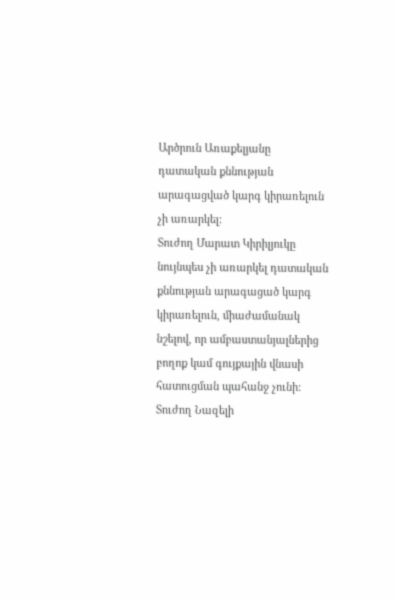Արծրուն Առաքելյանը դատական քննության արագացված կարգ կիրառելուն չի առարկել:
Տուժող Մարատ Կիրիլյուկը նույնպես չի առարկել դատական քննության արագացած կարգ կիրառելուն, միաժամանակ նշելով, որ ամբաստանյալներից բողոք կամ գույքային վնասի հատուցման պահանջ չունի:
Տուժող Նազելի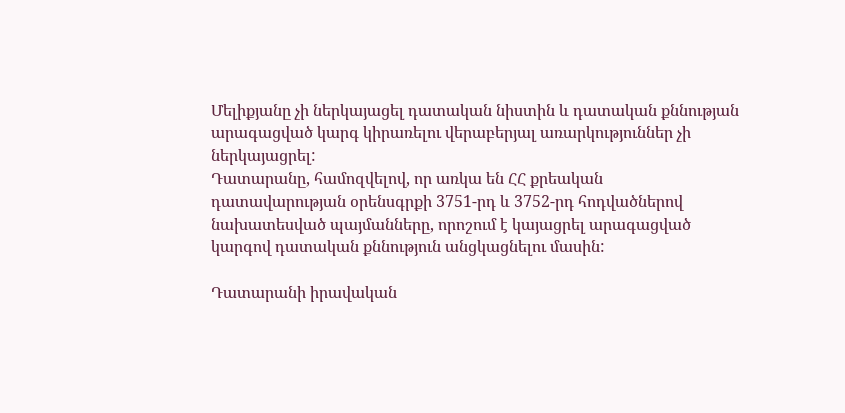Մելիքյանը չի ներկայացել դատական նիստին և դատական քննության արագացված կարգ կիրառելու վերաբերյալ առարկություններ չի ներկայացրել:
Դատարանը, համոզվելով, որ առկա են ՀՀ քրեական դատավարության օրենսգրքի 3751-րդ և 3752-րդ հոդվածներով նախատեսված պայմանները, որոշում է կայացրել արագացված կարգով դատական քննություն անցկացնելու մասին:

Դատարանի իրավական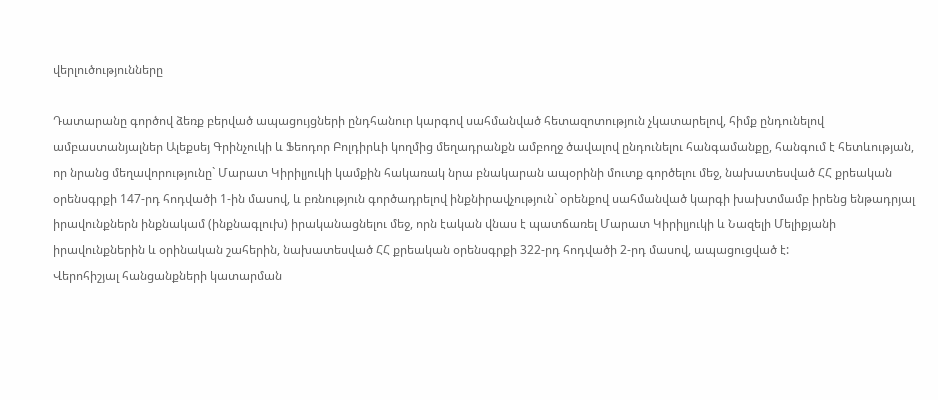վերլուծությունները

Դատարանը գործով ձեռք բերված ապացույցների ընդհանուր կարգով սահմանված հետազոտություն չկատարելով, հիմք ընդունելով ամբաստանյալներ Ալեքսեյ Գրինչուկի և Ֆեոդոր Բոլդիրևի կողմից մեղադրանքն ամբողջ ծավալով ընդունելու հանգամանքը, հանգում է հետևության, որ նրանց մեղավորությունը` Մարատ Կիրիլյուկի կամքին հակառակ նրա բնակարան ապօրինի մուտք գործելու մեջ, նախատեսված ՀՀ քրեական օրենսգրքի 147-րդ հոդվածի 1-ին մասով, և բռնություն գործադրելով ինքնիրավչություն` օրենքով սահմանված կարգի խախտմամբ իրենց ենթադրյալ իրավունքներն ինքնակամ (ինքնագլուխ) իրականացնելու մեջ, որն էական վնաս է պատճառել Մարատ Կիրիլյուկի և Նազելի Մելիքյանի իրավունքներին և օրինական շահերին, նախատեսված ՀՀ քրեական օրենսգրքի 322-րդ հոդվածի 2-րդ մասով, ապացուցված է:
Վերոհիշյալ հանցանքների կատարման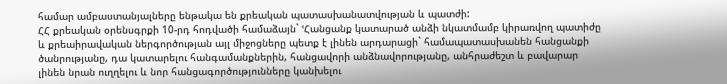համար ամբաստանյալները ենթակա են քրեական պատասխանատվության և պատժի:
ՀՀ քրեական օրենսգրքի 10-րդ հոդվածի համաձայն` ՙՀանցանք կատարած անձի նկատմամբ կիրառվող պատիժը և քրեաիրավական ներգործության այլ միջոցները պետք է լինեն արդարացի` համապատասխանեն հանցանքի ծանրությանը, դա կատարելու հանգամանքներին, հանցավորի անձնավորությանը, անհրաժեշտ և բավարար լինեն նրան ուղղելու և նոր հանցագործությունները կանխելու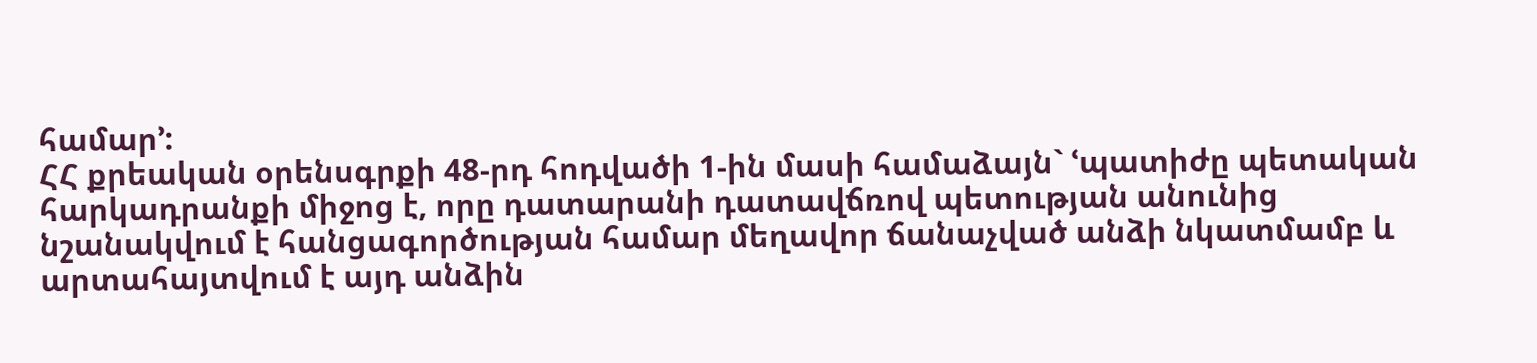համար՚:
ՀՀ քրեական օրենսգրքի 48-րդ հոդվածի 1-ին մասի համաձայն` ՙպատիժը պետական հարկադրանքի միջոց է, որը դատարանի դատավճռով պետության անունից նշանակվում է հանցագործության համար մեղավոր ճանաչված անձի նկատմամբ և արտահայտվում է այդ անձին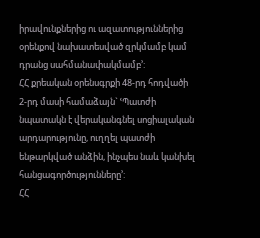իրավունքներից ու ազատություններից օրենքով նախատեսված զրկմամբ կամ դրանց սահմանափակմամբ՚:
ՀՀ քրեական օրենսգրքի 48-րդ հոդվածի 2-րդ մասի համաձայն` ՙՊատժի նպատակն է վերականգնել սոցիալական արդարությունը, ուղղել պատժի ենթարկված անձին, ինչպես նաև կանխել հանցագործությունները՚:
ՀՀ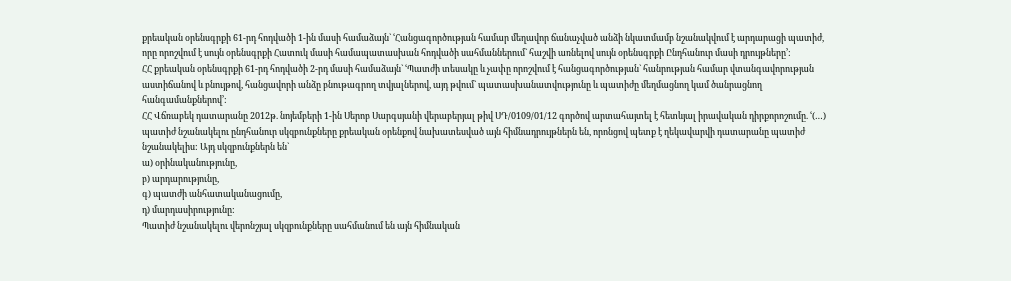քրեական օրենսգրքի 61-րդ հոդվածի 1-ին մասի համաձայն` ՙՀանցագործության համար մեղավոր ճանաչված անձի նկատմամբ նշանակվում է արդարացի պատիժ, որը որոշվում է սույն օրենսգրքի Հատուկ մասի համապատասխան հոդվածի սահմաններում` հաշվի առնելով սույն օրենսգրքի Ընդհանուր մասի դրույթները՚:
ՀՀ քրեական օրենսգրքի 61-րդ հոդվածի 2-րդ մասի համաձայն` ՙՊատժի տեսակը և չափը որոշվում է հանցագործության` հանրության համար վտանգավորության աստիճանով և բնույթով, հանցավորի անձը բնութագրող տվյալներով, այդ թվում` պատասխանատվությունը և պատիժը մեղմացնող կամ ծանրացնող հանգամանքներով՚:
ՀՀ Վճռաբեկ դատարանը 2012թ. նոյեմբերի 1-ին Սերոբ Սարգսյանի վերաբերյալ թիվ ՍԴ/0109/01/12 գործով արտահայտել է հետևյալ իրավական դիրքորոշումը. ՙ(…) պատիժ նշանակելու ընդհանուր սկզբունքները քրեական օրենքով նախատեսված այն հիմնադրույթներն են, որոնցով պետք է ղեկավարվի դատարանը պատիժ նշանակելիս: Այդ սկզբունքներն են`
ա) օրինականությունը,
բ) արդարությունը,
գ) պատժի անհատականացումը,
դ) մարդասիրությունը:
Պատիժ նշանակելու վերոնշյալ սկզբունքները սահմանում են այն հիմնական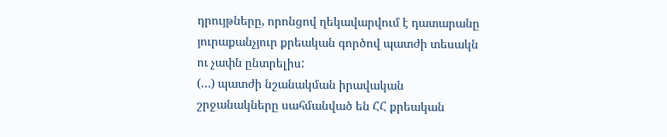դրույթները, որոնցով ղեկավարվում է դատարանը յուրաքանչյուր քրեական գործով պատժի տեսակն ու չափն ընտրելիս:
(…) պատժի նշանակման իրավական շրջանակները սահմանված են ՀՀ քրեական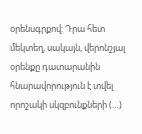օրենսգրքով: Դրա հետ մեկտեղ, սակայն, վերոնշյալ օրենքը դատարանին հնարավորություն է տվել որոշակի սկզբունքների (…)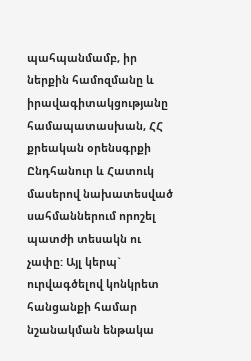պահպանմամբ, իր ներքին համոզմանը և իրավագիտակցությանը համապատասխան, ՀՀ քրեական օրենսգրքի Ընդհանուր և Հատուկ մասերով նախատեսված սահմաններում որոշել պատժի տեսակն ու չափը: Այլ կերպ` ուրվագծելով կոնկրետ հանցանքի համար նշանակման ենթակա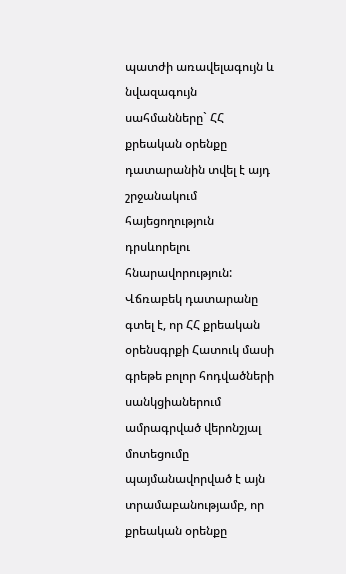պատժի առավելագույն և նվազագույն սահմանները` ՀՀ քրեական օրենքը դատարանին տվել է այդ շրջանակում հայեցողություն դրսևորելու հնարավորություն:
Վճռաբեկ դատարանը գտել է, որ ՀՀ քրեական օրենսգրքի Հատուկ մասի գրեթե բոլոր հոդվածների սանկցիաներում ամրագրված վերոնշյալ մոտեցումը պայմանավորված է այն տրամաբանությամբ, որ քրեական օրենքը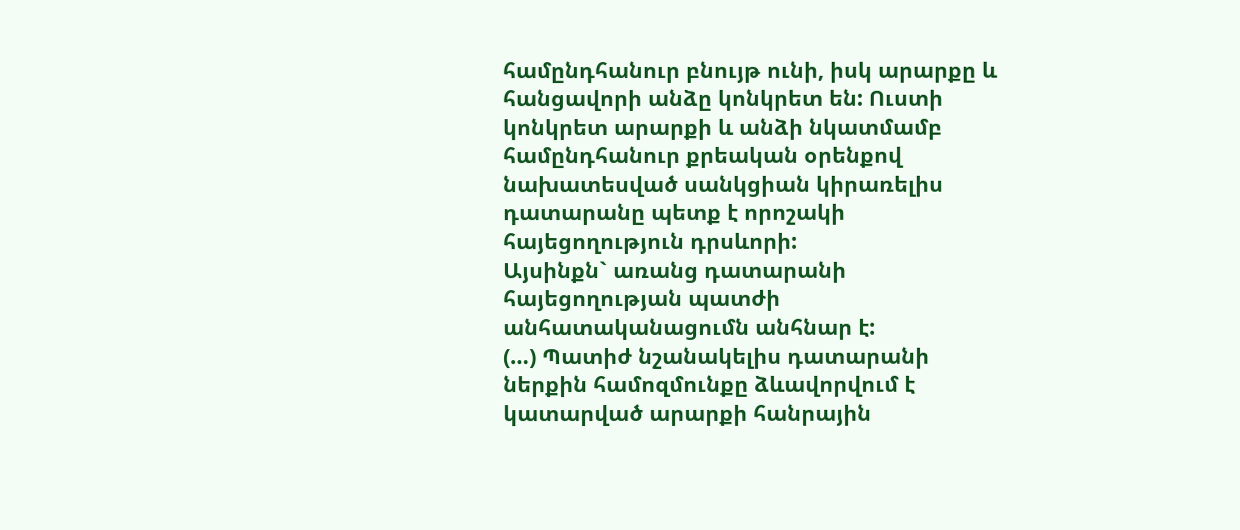համընդհանուր բնույթ ունի, իսկ արարքը և հանցավորի անձը կոնկրետ են: Ուստի կոնկրետ արարքի և անձի նկատմամբ համընդհանուր քրեական օրենքով նախատեսված սանկցիան կիրառելիս դատարանը պետք է որոշակի հայեցողություն դրսևորի:
Այսինքն` առանց դատարանի հայեցողության պատժի անհատականացումն անհնար է:
(…) Պատիժ նշանակելիս դատարանի ներքին համոզմունքը ձևավորվում է կատարված արարքի հանրային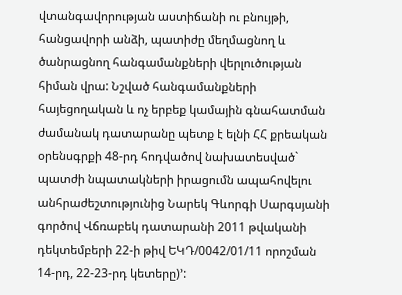վտանգավորության աստիճանի ու բնույթի, հանցավորի անձի, պատիժը մեղմացնող և ծանրացնող հանգամանքների վերլուծության հիման վրա: Նշված հանգամանքների հայեցողական և ոչ երբեք կամային գնահատման ժամանակ դատարանը պետք է ելնի ՀՀ քրեական օրենսգրքի 48-րդ հոդվածով նախատեսված` պատժի նպատակների իրացումն ապահովելու անհրաժեշտությունից Նարեկ Գևորգի Սարգսյանի գործով Վճռաբեկ դատարանի 2011 թվականի դեկտեմբերի 22-ի թիվ ԵԿԴ/0042/01/11 որոշման 14-րդ, 22-23-րդ կետերը)՚: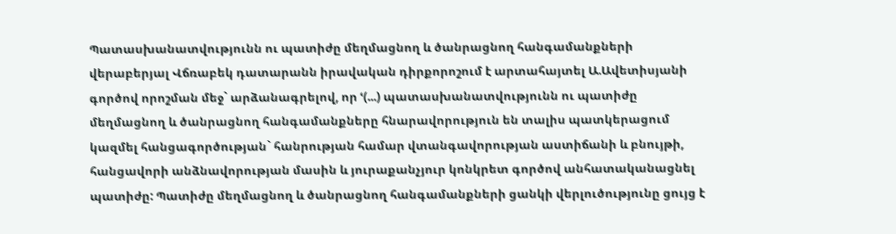Պատասխանատվությունն ու պատիժը մեղմացնող և ծանրացնող հանգամանքների վերաբերյալ Վճռաբեկ դատարանն իրավական դիրքորոշում է արտահայտել Ա.Ավետիսյանի գործով որոշման մեջ` արձանագրելով, որ ՙ(...) պատասխանատվությունն ու պատիժը մեղմացնող և ծանրացնող հանգամանքները հնարավորություն են տալիս պատկերացում կազմել հանցագործության` հանրության համար վտանգավորության աստիճանի և բնույթի, հանցավորի անձնավորության մասին և յուրաքանչյուր կոնկրետ գործով անհատականացնել պատիժը: Պատիժը մեղմացնող և ծանրացնող հանգամանքների ցանկի վերլուծությունը ցույց է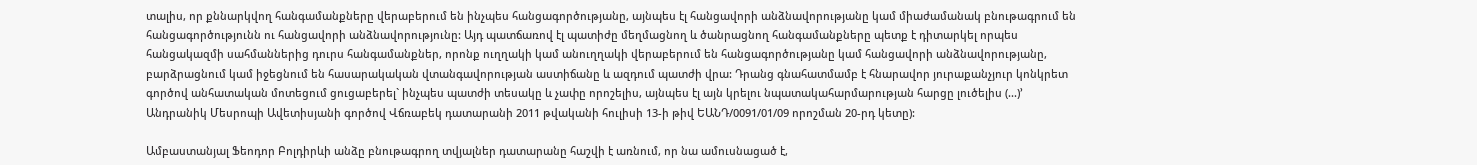տալիս, որ քննարկվող հանգամանքները վերաբերում են ինչպես հանցագործությանը, այնպես էլ հանցավորի անձնավորությանը կամ միաժամանակ բնութագրում են հանցագործությունն ու հանցավորի անձնավորությունը: Այդ պատճառով էլ պատիժը մեղմացնող և ծանրացնող հանգամանքները պետք է դիտարկել որպես հանցակազմի սահմաններից դուրս հանգամանքներ, որոնք ուղղակի կամ անուղղակի վերաբերում են հանցագործությանը կամ հանցավորի անձնավորությանը, բարձրացնում կամ իջեցնում են հասարակական վտանգավորության աստիճանը և ազդում պատժի վրա: Դրանց գնահատմամբ է հնարավոր յուրաքանչյուր կոնկրետ գործով անհատական մոտեցում ցուցաբերել` ինչպես պատժի տեսակը և չափը որոշելիս, այնպես էլ այն կրելու նպատակահարմարության հարցը լուծելիս (...)՚ Անդրանիկ Մեսրոպի Ավետիսյանի գործով Վճռաբեկ դատարանի 2011 թվականի հուլիսի 13-ի թիվ ԵԱՆԴ/0091/01/09 որոշման 20-րդ կետը):

Ամբաստանյալ Ֆեոդոր Բոլդիրևի անձը բնութագրող տվյալներ դատարանը հաշվի է առնում, որ նա ամուսնացած է,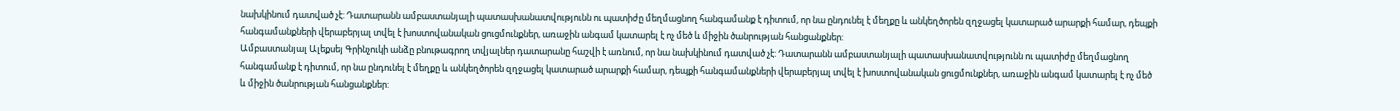նախկինում դատված չէ: Դատարանն ամբաստանյալի պատասխանատվությունն ու պատիժը մեղմացնող հանգամանք է դիտում, որ նա ընդունել է մեղքը և անկեղծորեն զղջացել կատարած արարքի համար, դեպքի հանգամանքների վերաբերյալ տվել է խոստովանական ցուցմունքներ, առաջին անգամ կատարել է ոչ մեծ և միջին ծանրության հանցանքներ:
Ամբաստանյալ Ալեքսեյ Գրինչուկի անձը բնութագրող տվյալներ դատարանը հաշվի է առնում, որ նա նախկինում դատված չէ: Դատարանն ամբաստանյալի պատասխանատվությունն ու պատիժը մեղմացնող հանգամանք է դիտում, որ նա ընդունել է մեղքը և անկեղծորեն զղջացել կատարած արարքի համար, դեպքի հանգամանքների վերաբերյալ տվել է խոստովանական ցուցմունքներ, առաջին անգամ կատարել է ոչ մեծ և միջին ծանրության հանցանքներ: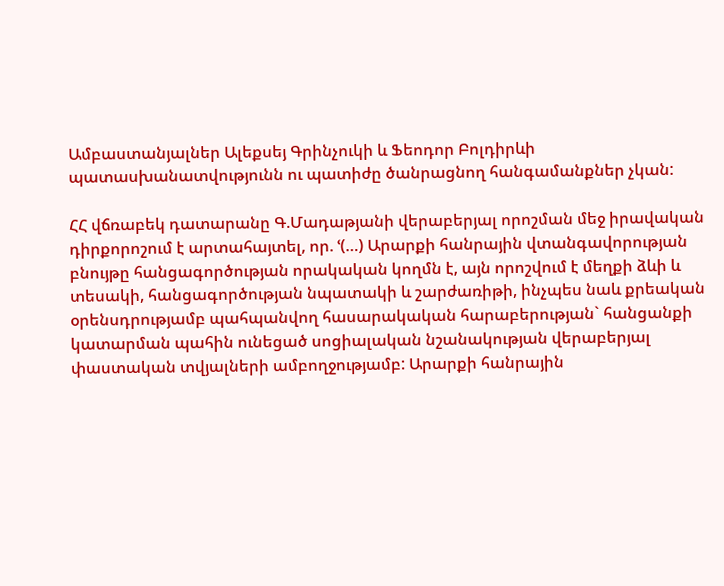Ամբաստանյալներ Ալեքսեյ Գրինչուկի և Ֆեոդոր Բոլդիրևի պատասխանատվությունն ու պատիժը ծանրացնող հանգամանքներ չկան:

ՀՀ վճռաբեկ դատարանը Գ.Մադաթյանի վերաբերյալ որոշման մեջ իրավական դիրքորոշում է արտահայտել, որ. ՙ(…) Արարքի հանրային վտանգավորության բնույթը հանցագործության որակական կողմն է, այն որոշվում է մեղքի ձևի և տեսակի, հանցագործության նպատակի և շարժառիթի, ինչպես նաև քրեական օրենսդրությամբ պահպանվող հասարակական հարաբերության` հանցանքի կատարման պահին ունեցած սոցիալական նշանակության վերաբերյալ փաստական տվյալների ամբողջությամբ: Արարքի հանրային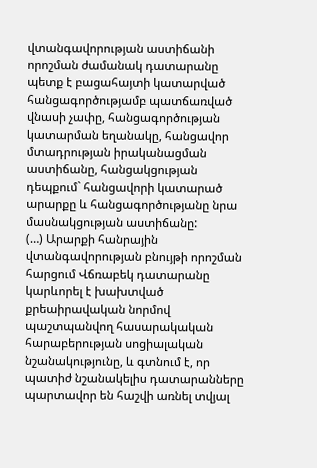վտանգավորության աստիճանի որոշման ժամանակ դատարանը պետք է բացահայտի կատարված հանցագործությամբ պատճառված վնասի չափը, հանցագործության կատարման եղանակը, հանցավոր մտադրության իրականացման աստիճանը, հանցակցության դեպքում` հանցավորի կատարած արարքը և հանցագործությանը նրա մասնակցության աստիճանը:
(…) Արարքի հանրային վտանգավորության բնույթի որոշման հարցում Վճռաբեկ դատարանը կարևորել է խախտված քրեաիրավական նորմով պաշտպանվող հասարակական հարաբերության սոցիալական նշանակությունը, և գտնում է, որ պատիժ նշանակելիս դատարանները պարտավոր են հաշվի առնել տվյալ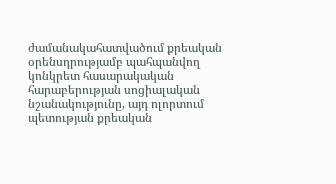ժամանակահատվածում քրեական օրենսդրությամբ պահպանվող կոնկրետ հասարակական հարաբերության սոցիալական նշանակությունը, այդ ոլորտում պետության քրեական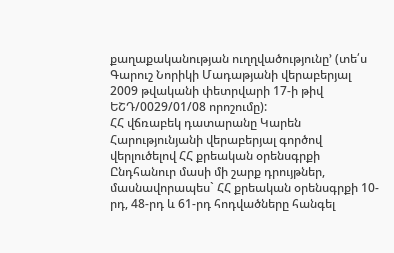քաղաքականության ուղղվածությունը՚ (տե՛ս Գարուշ Նորիկի Մադաթյանի վերաբերյալ 2009 թվականի փետրվարի 17-ի թիվ ԵՇԴ/0029/01/08 որոշումը):
ՀՀ վճռաբեկ դատարանը Կարեն Հարությունյանի վերաբերյալ գործով վերլուծելով ՀՀ քրեական օրենսգրքի Ընդհանուր մասի մի շարք դրույթներ, մասնավորապես` ՀՀ քրեական օրենսգրքի 10-րդ, 48-րդ և 61-րդ հոդվածները հանգել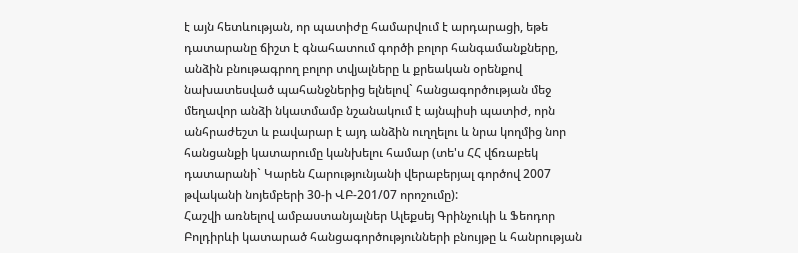է այն հետևության, որ պատիժը համարվում է արդարացի, եթե դատարանը ճիշտ է գնահատում գործի բոլոր հանգամանքները, անձին բնութագրող բոլոր տվյալները և քրեական օրենքով նախատեսված պահանջներից ելնելով` հանցագործության մեջ մեղավոր անձի նկատմամբ նշանակում է այնպիսի պատիժ, որն անհրաժեշտ և բավարար է այդ անձին ուղղելու և նրա կողմից նոր հանցանքի կատարումը կանխելու համար (տե'ս ՀՀ վճռաբեկ դատարանի` Կարեն Հարությունյանի վերաբերյալ գործով 2007 թվականի նոյեմբերի 30-ի ՎԲ-201/07 որոշումը):
Հաշվի առնելով ամբաստանյալներ Ալեքսեյ Գրինչուկի և Ֆեոդոր Բոլդիրևի կատարած հանցագործությունների բնույթը և հանրության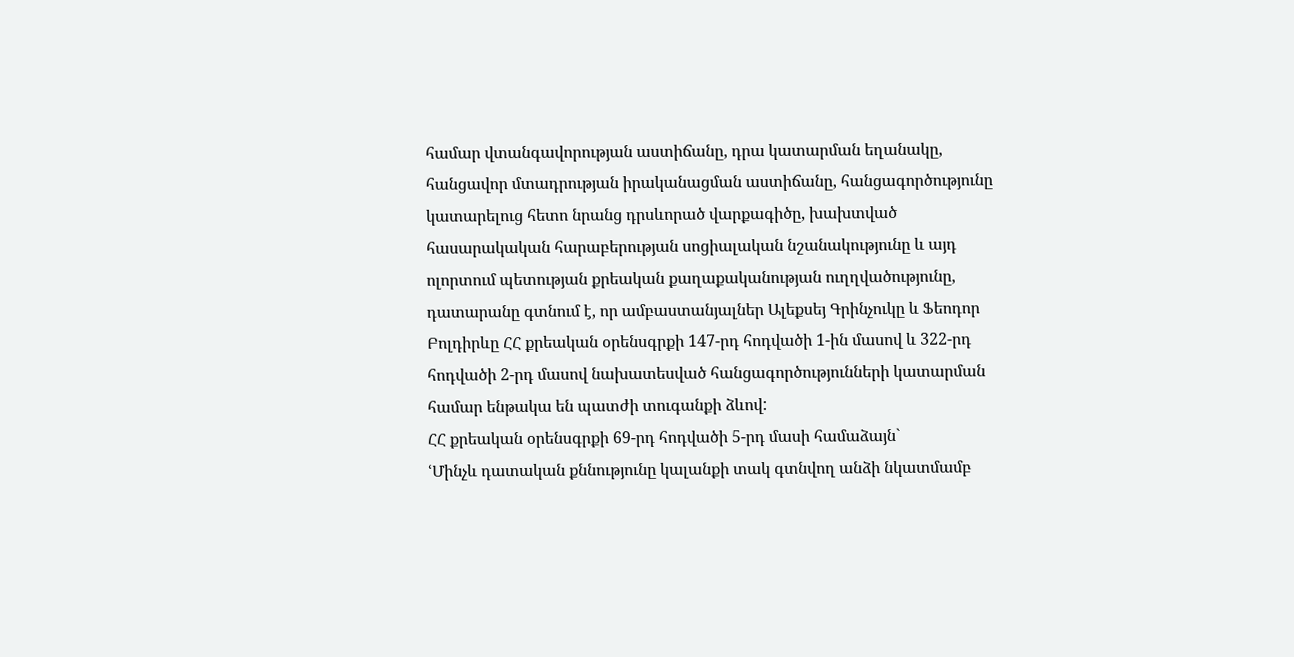համար վտանգավորության աստիճանը, դրա կատարման եղանակը, հանցավոր մտադրության իրականացման աստիճանը, հանցագործությունը կատարելուց հետո նրանց դրսևորած վարքագիծը, խախտված հասարակական հարաբերության սոցիալական նշանակությունը և այդ ոլորտում պետության քրեական քաղաքականության ուղղվածությունը, դատարանը գտնում է, որ ամբաստանյալներ Ալեքսեյ Գրինչուկը և Ֆեոդոր Բոլդիրևը ՀՀ քրեական օրենսգրքի 147-րդ հոդվածի 1-ին մասով և 322-րդ հոդվածի 2-րդ մասով նախատեսված հանցագործությունների կատարման համար ենթակա են պատժի տուգանքի ձևով:
ՀՀ քրեական օրենսգրքի 69-րդ հոդվածի 5-րդ մասի համաձայն`
ՙՄինչև դատական քննությունը կալանքի տակ գտնվող անձի նկատմամբ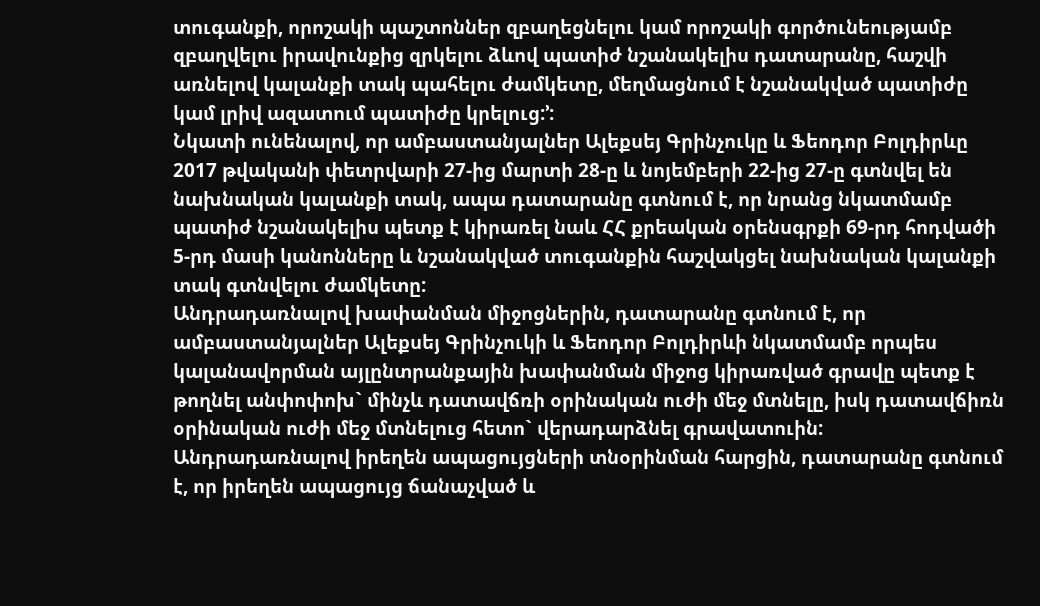տուգանքի, որոշակի պաշտոններ զբաղեցնելու կամ որոշակի գործունեությամբ զբաղվելու իրավունքից զրկելու ձևով պատիժ նշանակելիս դատարանը, հաշվի առնելով կալանքի տակ պահելու ժամկետը, մեղմացնում է նշանակված պատիժը կամ լրիվ ազատում պատիժը կրելուց:՚:
Նկատի ունենալով, որ ամբաստանյալներ Ալեքսեյ Գրինչուկը և Ֆեոդոր Բոլդիրևը 2017 թվականի փետրվարի 27-ից մարտի 28-ը և նոյեմբերի 22-ից 27-ը գտնվել են նախնական կալանքի տակ, ապա դատարանը գտնում է, որ նրանց նկատմամբ պատիժ նշանակելիս պետք է կիրառել նաև ՀՀ քրեական օրենսգրքի 69-րդ հոդվածի 5-րդ մասի կանոնները և նշանակված տուգանքին հաշվակցել նախնական կալանքի տակ գտնվելու ժամկետը:
Անդրադառնալով խափանման միջոցներին, դատարանը գտնում է, որ ամբաստանյալներ Ալեքսեյ Գրինչուկի և Ֆեոդոր Բոլդիրևի նկատմամբ որպես կալանավորման այլընտրանքային խափանման միջոց կիրառված գրավը պետք է թողնել անփոփոխ` մինչև դատավճռի օրինական ուժի մեջ մտնելը, իսկ դատավճիռն օրինական ուժի մեջ մտնելուց հետո` վերադարձնել գրավատուին:
Անդրադառնալով իրեղեն ապացույցների տնօրինման հարցին, դատարանը գտնում է, որ իրեղեն ապացույց ճանաչված և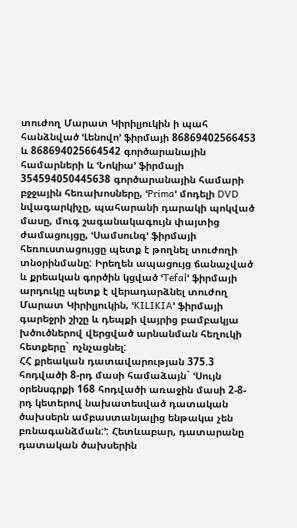տուժող Մարատ Կիրիլյուկին ի պահ հանձնված ՙԼենովո՚ ֆիրմայի 86869402566453 և 868694025664542 գործարանային համարների և ՙՆոկիա՚ ֆիրմայի 354594050445638 գործարանային համարի բջջային հեռախոսները, ՙPrima՚ մոդելի DVD նվագարկիչը, պահարանի դարակի պոկված մասը, մուգ շագանակագույն փայտից ժամացույցը, ՙՍամսունգ՚ ֆիրմայի հեռուստացույցը պետք է թողնել տուժողի տնօրինմանը: Իրեղեն ապացույց ճանաչված և քրեական գործին կցված ՙTefal՚ ֆիրմայի արդուկը պետք է վերադարձնել տուժող Մարատ Կիրիլյուկին, ՙKILIKIA՚ ֆիրմայի գարեջրի շիշը և դեպքի վայրից բամբակյա խծուծներով վերցված արնանման հեղուկի հետքերը` ոչնչացնել:
ՀՀ քրեական դատավարության 375.3 հոդվածի 8-րդ մասի համաձայն` ՙՍույն օրենսգրքի 168 հոդվածի առաջին մասի 2-8-րդ կետերով նախատեսված դատական ծախսերն ամբաստանյալից ենթակա չեն բռնագանձման:՚: Հետևաբար, դատարանը դատական ծախսերին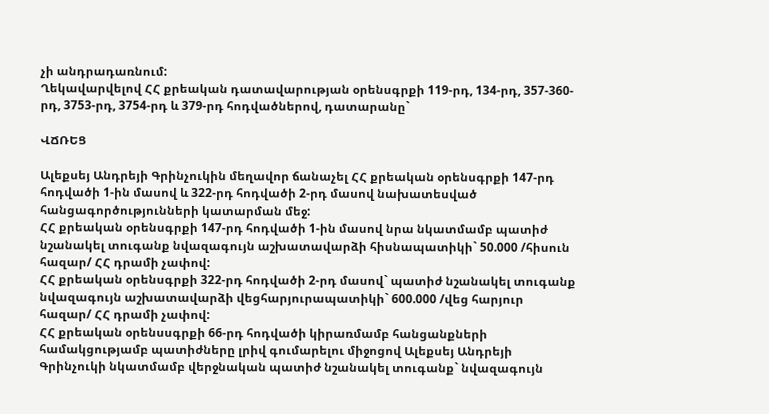չի անդրադառնում:
Ղեկավարվելով ՀՀ քրեական դատավարության օրենսգրքի 119-րդ, 134-րդ, 357-360-րդ, 3753-րդ, 3754-րդ և 379-րդ հոդվածներով, դատարանը`

ՎՃՌԵՑ

Ալեքսեյ Անդրեյի Գրինչուկին մեղավոր ճանաչել ՀՀ քրեական օրենսգրքի 147-րդ հոդվածի 1-ին մասով և 322-րդ հոդվածի 2-րդ մասով նախատեսված հանցագործությունների կատարման մեջ:
ՀՀ քրեական օրենսգրքի 147-րդ հոդվածի 1-ին մասով նրա նկատմամբ պատիժ նշանակել տուգանք նվազագույն աշխատավարձի հիսնապատիկի` 50.000 /հիսուն հազար/ ՀՀ դրամի չափով:
ՀՀ քրեական օրենսգրքի 322-րդ հոդվածի 2-րդ մասով` պատիժ նշանակել տուգանք նվազագույն աշխատավարձի վեցհարյուրապատիկի` 600.000 /վեց հարյուր հազար/ ՀՀ դրամի չափով:
ՀՀ քրեական օրենսսգրքի 66-րդ հոդվածի կիրառմամբ հանցանքների համակցությամբ պատիժները լրիվ գումարելու միջոցով Ալեքսեյ Անդրեյի Գրինչուկի նկատմամբ վերջնական պատիժ նշանակել տուգանք` նվազագույն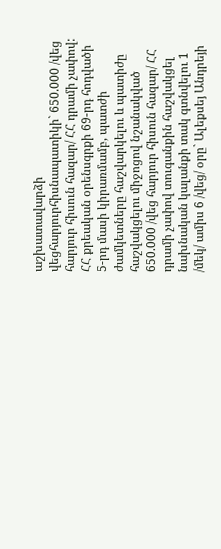աշխատավարձի վեցհարյուրհիսնապատիկի` 650.000 /վեց հարյուր հիսուն հազար/ ՀՀ դրամի չափով:
ՀՀ քրեական օրենսգրքի 69-րդ հոդվածի 5-րդ մասի կիրառմամբ, պատժի ժամկետները հաշվարկելու և պատիժը հաշվակցելու միջոցով նշանակված 650.000 /վեց հարյուր հիսուն հազար/ ՀՀ դրամի չափով տուգանքին հաշվակցել նախնական կալանքի տակ գտնվելու 1 /մեկ/ ամիս 6 /վեց/ օրը` Ալեքսեյ Անդրեյի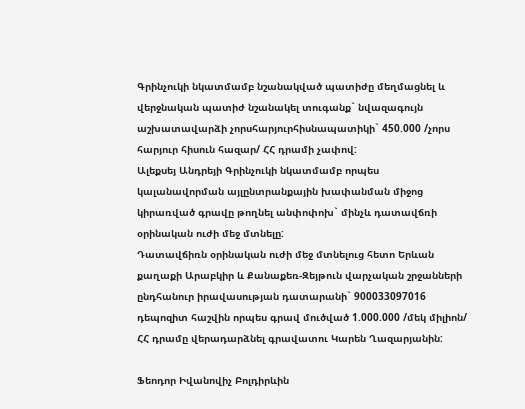Գրինչուկի նկատմամբ նշանակված պատիժը մեղմացնել և վերջնական պատիժ նշանակել տուգանք` նվազագույն աշխատավարձի չորսհարյուրհիսնապատիկի` 450.000 /չորս հարյուր հիսուն հազար/ ՀՀ դրամի չափով:
Ալեքսեյ Անդրեյի Գրինչուկի նկատմամբ որպես կալանավորման այլընտրանքային խափանման միջոց կիրառված գրավը թողնել անփոփոխ` մինչև դատավճռի օրինական ուժի մեջ մտնելը:
Դատավճիռն օրինական ուժի մեջ մտնելուց հետո Երևան քաղաքի Արաբկիր և Քանաքեռ-Զեյթուն վարչական շրջանների ընդհանուր իրավասության դատարանի` 900033097016 դեպոզիտ հաշվին որպես գրավ մուծված 1.000.000 /մեկ միլիոն/ ՀՀ դրամը վերադարձնել գրավատու Կարեն Ղազարյանին:

Ֆեոդոր Իվանովիչ Բոլդիրևին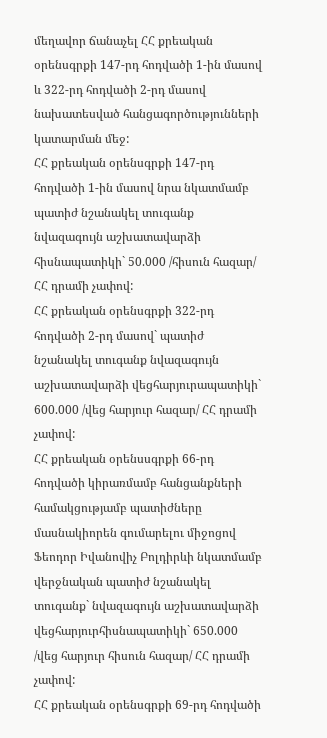մեղավոր ճանաչել ՀՀ քրեական օրենսգրքի 147-րդ հոդվածի 1-ին մասով և 322-րդ հոդվածի 2-րդ մասով նախատեսված հանցագործությունների կատարման մեջ:
ՀՀ քրեական օրենսգրքի 147-րդ հոդվածի 1-ին մասով նրա նկատմամբ պատիժ նշանակել տուգանք նվազագույն աշխատավարձի հիսնապատիկի` 50.000 /հիսուն հազար/ ՀՀ դրամի չափով:
ՀՀ քրեական օրենսգրքի 322-րդ հոդվածի 2-րդ մասով` պատիժ նշանակել տուգանք նվազագույն աշխատավարձի վեցհարյուրապատիկի` 600.000 /վեց հարյուր հազար/ ՀՀ դրամի չափով:
ՀՀ քրեական օրենսսգրքի 66-րդ հոդվածի կիրառմամբ հանցանքների համակցությամբ պատիժները մասնակիորեն գումարելու միջոցով Ֆեոդոր Իվանովիչ Բոլդիրևի նկատմամբ վերջնական պատիժ նշանակել տուգանք` նվազագույն աշխատավարձի վեցհարյուրհիսնապատիկի` 650.000 /վեց հարյուր հիսուն հազար/ ՀՀ դրամի չափով:
ՀՀ քրեական օրենսգրքի 69-րդ հոդվածի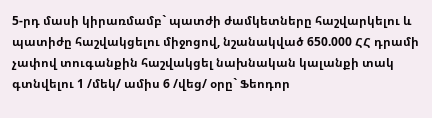5-րդ մասի կիրառմամբ` պատժի ժամկետները հաշվարկելու և պատիժը հաշվակցելու միջոցով, նշանակված 650.000 ՀՀ դրամի չափով տուգանքին հաշվակցել նախնական կալանքի տակ գտնվելու 1 /մեկ/ ամիս 6 /վեց/ օրը` Ֆեոդոր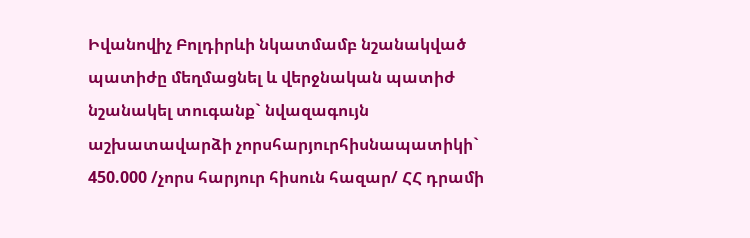Իվանովիչ Բոլդիրևի նկատմամբ նշանակված պատիժը մեղմացնել և վերջնական պատիժ նշանակել տուգանք` նվազագույն աշխատավարձի չորսհարյուրհիսնապատիկի` 450.000 /չորս հարյուր հիսուն հազար/ ՀՀ դրամի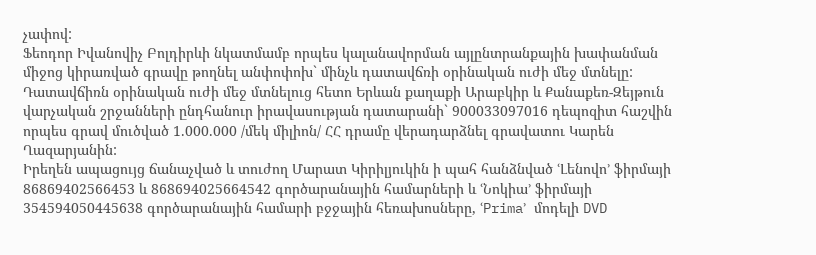չափով:
Ֆեոդոր Իվանովիչ Բոլդիրևի նկատմամբ որպես կալանավորման այլընտրանքային խափանման միջոց կիրառված գրավը թողնել անփոփոխ` մինչև դատավճռի օրինական ուժի մեջ մտնելը:
Դատավճիռն օրինական ուժի մեջ մտնելուց հետո Երևան քաղաքի Արաբկիր և Քանաքեռ-Զեյթուն վարչական շրջանների ընդհանուր իրավասության դատարանի` 900033097016 դեպոզիտ հաշվին որպես գրավ մուծված 1.000.000 /մեկ միլիոն/ ՀՀ դրամը վերադարձնել գրավատու Կարեն Ղազարյանին:
Իրեղեն ապացույց ճանաչված և տուժող Մարատ Կիրիլյուկին ի պահ հանձնված ՙԼենովո՚ ֆիրմայի 86869402566453 և 868694025664542 գործարանային համարների և ՙՆոկիա՚ ֆիրմայի 354594050445638 գործարանային համարի բջջային հեռախոսները, ՙPrima՚ մոդելի DVD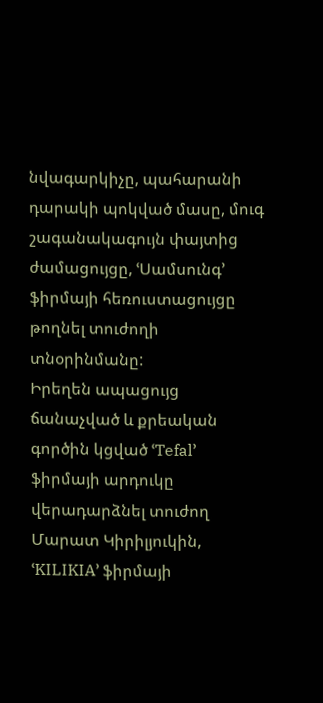նվագարկիչը, պահարանի դարակի պոկված մասը, մուգ շագանակագույն փայտից ժամացույցը, ՙՍամսունգ՚ ֆիրմայի հեռուստացույցը թողնել տուժողի տնօրինմանը:
Իրեղեն ապացույց ճանաչված և քրեական գործին կցված ՙTefal՚ ֆիրմայի արդուկը վերադարձնել տուժող Մարատ Կիրիլյուկին, ՙKILIKIA՚ ֆիրմայի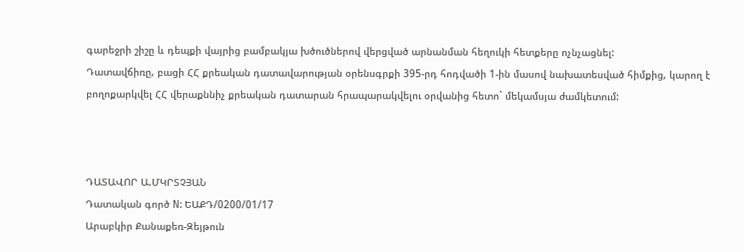գարեջրի շիշը և դեպքի վայրից բամբակյա խծուծներով վերցված արնանման հեղուկի հետքերը ոչնչացնել:
Դատավճիռը, բացի ՀՀ քրեական դատավարության օրենսգրքի 395-րդ հոդվածի 1-ին մասով նախատեսված հիմքից, կարող է բողոքարկվել ՀՀ վերաքննիչ քրեական դատարան հրապարակվելու օրվանից հետո` մեկամսյա ժամկետում:



ԴԱՏԱՎՈՐ Ա.ՄԿՐՏՉՅԱՆ
Դատական գործ N: ԵԱՔԴ/0200/01/17
Արաբկիր Քանաքեռ-Զեյթուն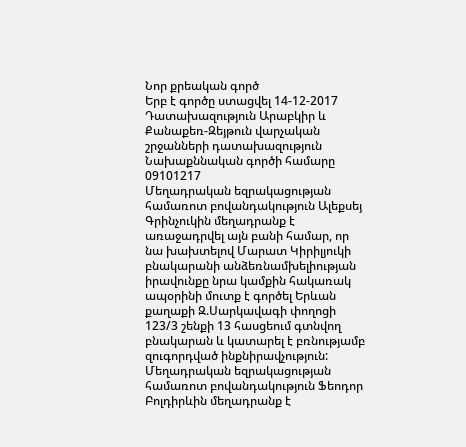Նոր քրեական գործ
Երբ է գործը ստացվել 14-12-2017
Դատախազություն Արաբկիր և Քանաքեռ-Զեյթուն վարչական շրջանների դատախազություն
Նախաքննական գործի համարը 09101217
Մեղադրական եզրակացության համառոտ բովանդակություն Ալեքսեյ Գրինչուկին մեղադրանք է առաջադրվել այն բանի համար, որ նա խախտելով Մարատ Կիրիլյուկի բնակարանի անձեռնամխելիության իրավունքը նրա կամքին հակառակ ապօրինի մուտք է գործել Երևան քաղաքի Զ.Սարկավագի փողոցի 123/3 շենքի 13 հասցեում գտնվող բնակարան և կատարել է բռնությամբ զուգորդված ինքնիրավչություն:
Մեղադրական եզրակացության համառոտ բովանդակություն Ֆեոդոր Բոլդիրևին մեղադրանք է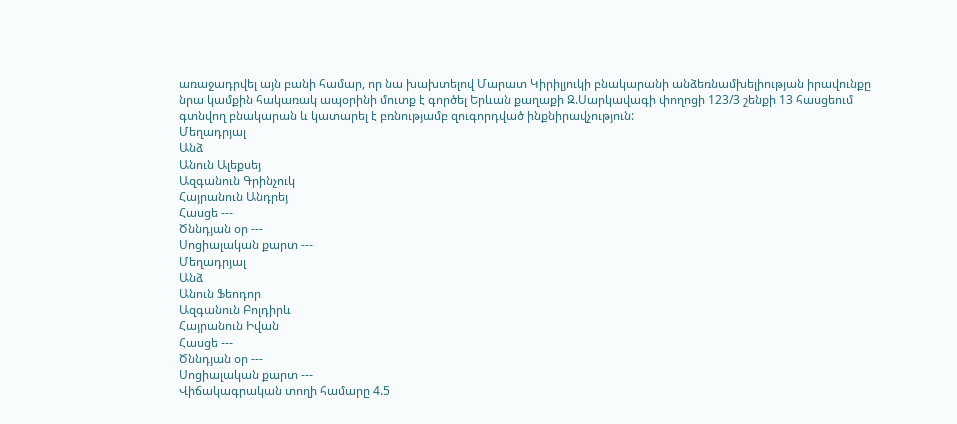առաջադրվել այն բանի համար, որ նա խախտելով Մարատ Կիրիլյուկի բնակարանի անձեռնամխելիության իրավունքը նրա կամքին հակառակ ապօրինի մուտք է գործել Երևան քաղաքի Զ.Սարկավագի փողոցի 123/3 շենքի 13 հասցեում գտնվող բնակարան և կատարել է բռնությամբ զուգորդված ինքնիրավչություն:
Մեղադրյալ
Անձ
Անուն Ալեքսեյ
Ազգանուն Գրինչուկ
Հայրանուն Անդրեյ
Հասցե ---
Ծննդյան օր ---
Սոցիալական քարտ ---
Մեղադրյալ
Անձ
Անուն Ֆեոդոր
Ազգանուն Բոլդիրև
Հայրանուն Իվան
Հասցե ---
Ծննդյան օր ---
Սոցիալական քարտ ---
Վիճակագրական տողի համարը 4.5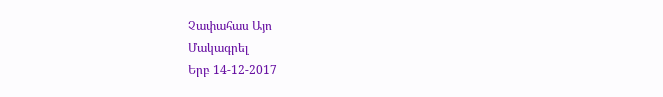Չափահաս Այո
Մակագրել
Երբ 14-12-2017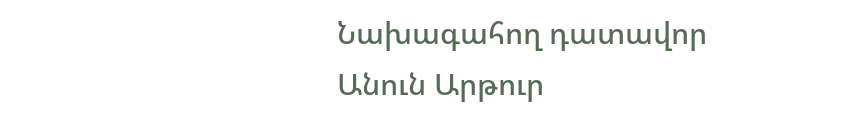Նախագահող դատավոր
Անուն Արթուր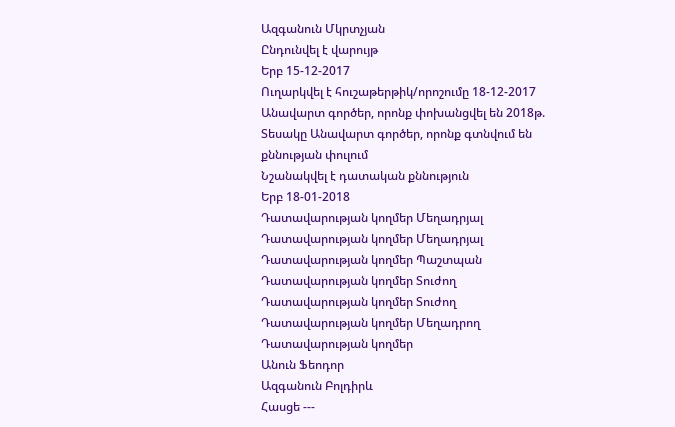Ազգանուն Մկրտչյան
Ընդունվել է վարույթ
Երբ 15-12-2017
Ուղարկվել է հուշաթերթիկ/որոշումը 18-12-2017
Անավարտ գործեր, որոնք փոխանցվել են 2018թ.
Տեսակը Անավարտ գործեր, որոնք գտնվում են քննության փուլում
Նշանակվել է դատական քննություն
Երբ 18-01-2018
Դատավարության կողմեր Մեղադրյալ
Դատավարության կողմեր Մեղադրյալ
Դատավարության կողմեր Պաշտպան
Դատավարության կողմեր Տուժող
Դատավարության կողմեր Տուժող
Դատավարության կողմեր Մեղադրող
Դատավարության կողմեր
Անուն Ֆեոդոր
Ազգանուն Բոլդիրև
Հասցե ---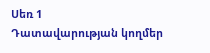Սեռ 1
Դատավարության կողմեր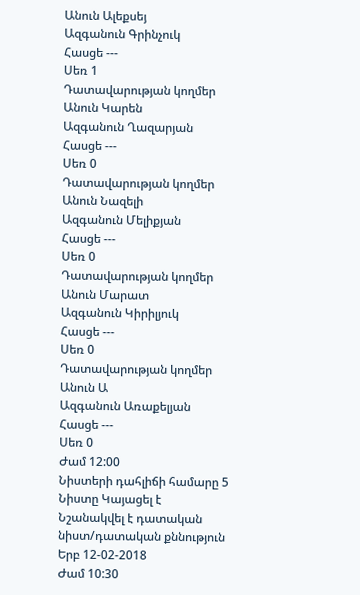Անուն Ալեքսեյ
Ազգանուն Գրինչուկ
Հասցե ---
Սեռ 1
Դատավարության կողմեր
Անուն Կարեն
Ազգանուն Ղազարյան
Հասցե ---
Սեռ 0
Դատավարության կողմեր
Անուն Նազելի
Ազգանուն Մելիքյան
Հասցե ---
Սեռ 0
Դատավարության կողմեր
Անուն Մարատ
Ազգանուն Կիրիլյուկ
Հասցե ---
Սեռ 0
Դատավարության կողմեր
Անուն Ա
Ազգանուն Առաքելյան
Հասցե ---
Սեռ 0
Ժամ 12:00
Նիստերի դահլիճի համարը 5
Նիստը Կայացել է
Նշանակվել է դատական նիստ/դատական քննություն
Երբ 12-02-2018
Ժամ 10:30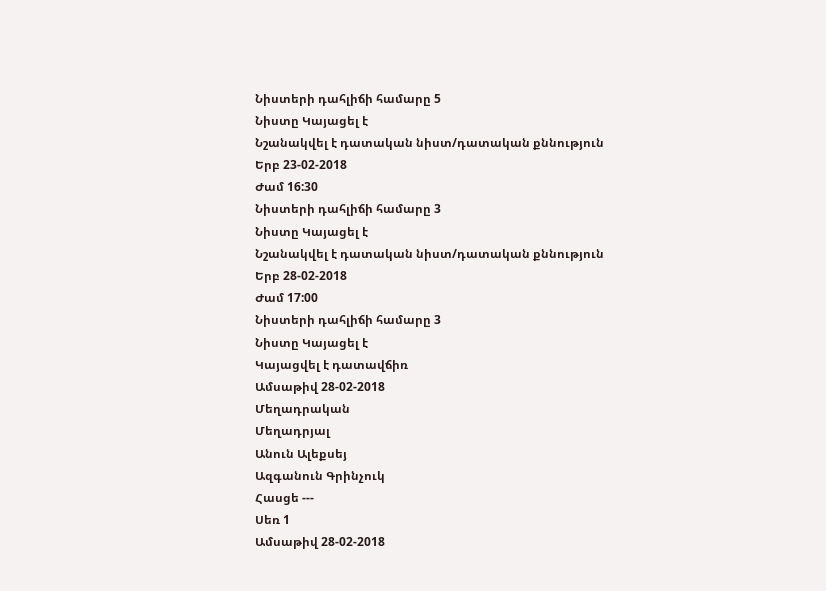Նիստերի դահլիճի համարը 5
Նիստը Կայացել է
Նշանակվել է դատական նիստ/դատական քննություն
Երբ 23-02-2018
Ժամ 16:30
Նիստերի դահլիճի համարը 3
Նիստը Կայացել է
Նշանակվել է դատական նիստ/դատական քննություն
Երբ 28-02-2018
Ժամ 17:00
Նիստերի դահլիճի համարը 3
Նիստը Կայացել է
Կայացվել է դատավճիռ
Ամսաթիվ 28-02-2018
Մեղադրական
Մեղադրյալ
Անուն Ալեքսեյ
Ազգանուն Գրինչուկ
Հասցե ---
Սեռ 1
Ամսաթիվ 28-02-2018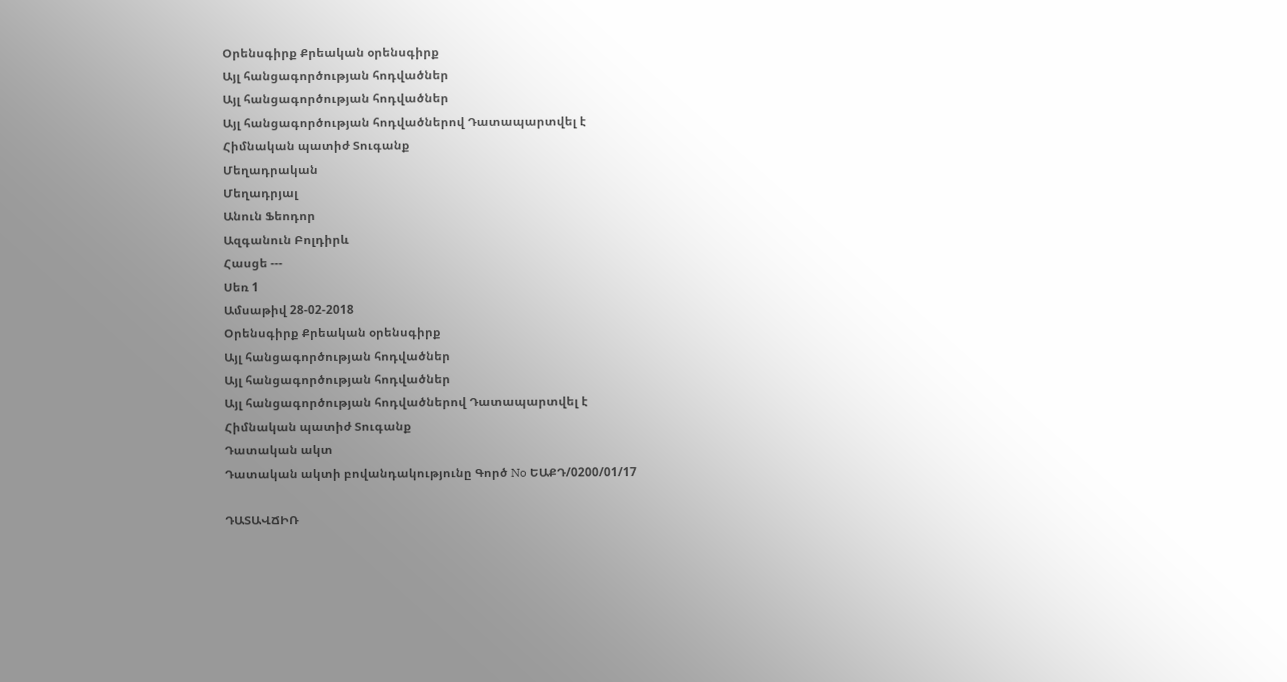Օրենսգիրք Քրեական օրենսգիրք
Այլ հանցագործության հոդվածներ
Այլ հանցագործության հոդվածներ
Այլ հանցագործության հոդվածներով Դատապարտվել է
Հիմնական պատիժ Տուգանք
Մեղադրական
Մեղադրյալ
Անուն Ֆեոդոր
Ազգանուն Բոլդիրև
Հասցե ---
Սեռ 1
Ամսաթիվ 28-02-2018
Օրենսգիրք Քրեական օրենսգիրք
Այլ հանցագործության հոդվածներ
Այլ հանցագործության հոդվածներ
Այլ հանցագործության հոդվածներով Դատապարտվել է
Հիմնական պատիժ Տուգանք
Դատական ակտ
Դատական ակտի բովանդակությունը Գործ No ԵԱՔԴ/0200/01/17

ԴԱՏԱՎՃԻՌ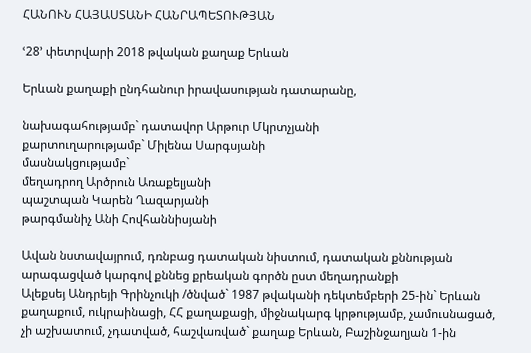ՀԱՆՈՒՆ ՀԱՅԱՍՏԱՆԻ ՀԱՆՐԱՊԵՏՈՒԹՅԱՆ

ՙ28՚ փետրվարի 2018 թվական քաղաք Երևան

Երևան քաղաքի ընդհանուր իրավասության դատարանը,

նախագահությամբ` դատավոր Արթուր Մկրտչյանի
քարտուղարությամբ` Միլենա Սարգսյանի
մասնակցությամբ`
մեղադրող Արծրուն Առաքելյանի
պաշտպան Կարեն Ղազարյանի
թարգմանիչ Անի Հովհաննիսյանի

Ավան նստավայրում, դռնբաց դատական նիստում, դատական քննության արագացված կարգով քննեց քրեական գործն ըստ մեղադրանքի
Ալեքսեյ Անդրեյի Գրինչուկի /ծնված` 1987 թվականի դեկտեմբերի 25-ին` Երևան քաղաքում, ուկրաինացի, ՀՀ քաղաքացի, միջնակարգ կրթությամբ, չամուսնացած, չի աշխատում, չդատված, հաշվառված` քաղաք Երևան, Բաշինջաղյան 1-ին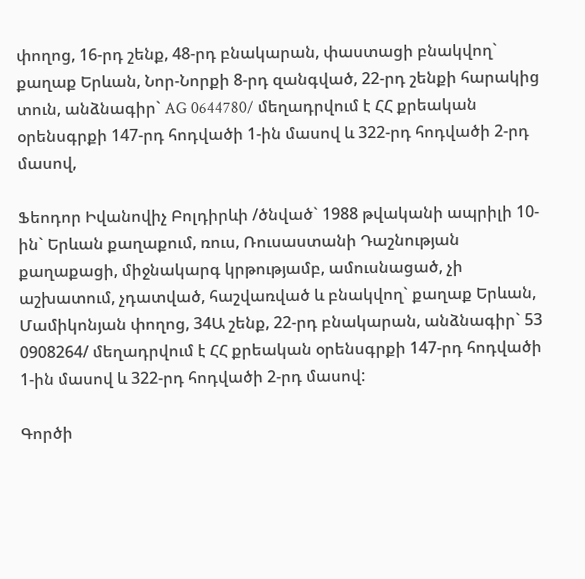փողոց, 16-րդ շենք, 48-րդ բնակարան, փաստացի բնակվող` քաղաք Երևան, Նոր-Նորքի 8-րդ զանգված, 22-րդ շենքի հարակից տուն, անձնագիր` AG 0644780/ մեղադրվում է ՀՀ քրեական օրենսգրքի 147-րդ հոդվածի 1-ին մասով և 322-րդ հոդվածի 2-րդ մասով,

Ֆեոդոր Իվանովիչ Բոլդիրևի /ծնված` 1988 թվականի ապրիլի 10-ին` Երևան քաղաքում, ռուս, Ռուսաստանի Դաշնության քաղաքացի, միջնակարգ կրթությամբ, ամուսնացած, չի աշխատում, չդատված, հաշվառված և բնակվող` քաղաք Երևան, Մամիկոնյան փողոց, 34Ա շենք, 22-րդ բնակարան, անձնագիր` 53 0908264/ մեղադրվում է ՀՀ քրեական օրենսգրքի 147-րդ հոդվածի 1-ին մասով և 322-րդ հոդվածի 2-րդ մասով:

Գործի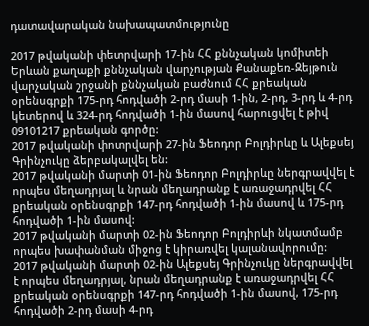դատավարական նախապատմությունը

2017 թվականի փետրվարի 17-ին ՀՀ քննչական կոմիտեի Երևան քաղաքի քննչական վարչության Քանաքեռ-Զեյթուն վարչական շրջանի քննչական բաժնում ՀՀ քրեական օրենսգրքի 175-րդ հոդվածի 2-րդ մասի 1-ին, 2-րդ, 3-րդ և 4-րդ կետերով և 324-րդ հոդվածի 1-ին մասով հարուցվել է թիվ 09101217 քրեական գործը:
2017 թվականի փոտրվարի 27-ին Ֆեոդոր Բոլդիրևը և Ալեքսեյ Գրինչուկը ձերբակալվել են:
2017 թվականի մարտի 01-ին Ֆեոդոր Բոլդիրևը ներգրավվել է որպես մեղադրյալ և նրան մեղադրանք է առաջադրվել ՀՀ քրեական օրենսգրքի 147-րդ հոդվածի 1-ին մասով և 175-րդ հոդվածի 1-ին մասով:
2017 թվականի մարտի 02-ին Ֆեոդոր Բոլդիրևի նկատմամբ որպես խափանման միջոց է կիրառվել կալանավորումը:
2017 թվականի մարտի 02-ին Ալեքսեյ Գրինչուկը ներգրավվել է որպես մեղադրյալ, նրան մեղադրանք է առաջադրվել ՀՀ քրեական օրենսգրքի 147-րդ հոդվածի 1-ին մասով, 175-րդ հոդվածի 2-րդ մասի 4-րդ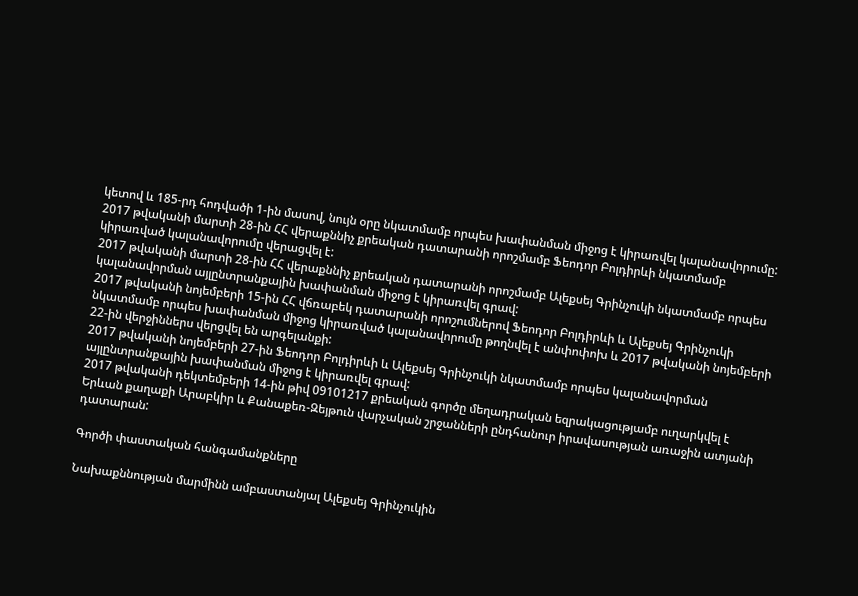կետով և 185-րդ հոդվածի 1-ին մասով, նույն օրը նկատմամբ որպես խափանման միջոց է կիրառվել կալանավորումը:
2017 թվականի մարտի 28-ին ՀՀ վերաքննիչ քրեական դատարանի որոշմամբ Ֆեոդոր Բոլդիրևի նկատմամբ կիրառված կալանավորումը վերացվել է:
2017 թվականի մարտի 28-ին ՀՀ վերաքննիչ քրեական դատարանի որոշմամբ Ալեքսեյ Գրինչուկի նկատմամբ որպես կալանավորման այլընտրանքային խափանման միջոց է կիրառվել գրավ:
2017 թվականի նոյեմբերի 15-ին ՀՀ վճռաբեկ դատարանի որոշումներով Ֆեոդոր Բոլդիրևի և Ալեքսեյ Գրինչուկի նկատմամբ որպես խափանման միջոց կիրառված կալանավորումը թողնվել է անփոփոխ և 2017 թվականի նոյեմբերի 22-ին վերջիններս վերցվել են արգելանքի:
2017 թվականի նոյեմբերի 27-ին Ֆեոդոր Բոլդիրևի և Ալեքսեյ Գրինչուկի նկատմամբ որպես կալանավորման այլընտրանքային խափանման միջոց է կիրառվել գրավ:
2017 թվականի դեկտեմբերի 14-ին թիվ 09101217 քրեական գործը մեղադրական եզրակացությամբ ուղարկվել է Երևան քաղաքի Արաբկիր և Քանաքեռ-Զեյթուն վարչական շրջանների ընդհանուր իրավասության առաջին ատյանի դատարան:

Գործի փաստական հանգամանքները

Նախաքննության մարմինն ամբաստանյալ Ալեքսեյ Գրինչուկին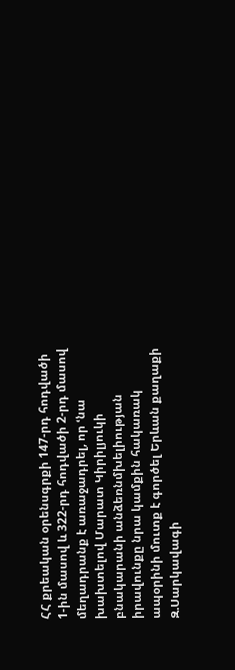ՀՀ քրեական օրենսգրքի 147-րդ հոդվածի 1-ին մասով և 322-րդ հոդվածի 2-րդ մասով մեղադրանք է առաջադրել, որ ՙնա խախտելով Մարատ Կիրիլյուկի բնակարանի անձեռնմխելիության իրավունքը նրա կամքին հակառակ ապօրինի մուտք է գործել Երևան քաղաքի Զ.Սարկավագի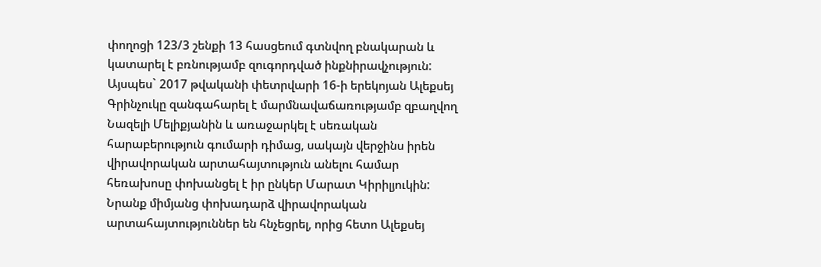փողոցի 123/3 շենքի 13 հասցեում գտնվող բնակարան և կատարել է բռնությամբ զուգորդված ինքնիրավչություն:
Այսպես` 2017 թվականի փետրվարի 16-ի երեկոյան Ալեքսեյ Գրինչուկը զանգահարել է մարմնավաճառությամբ զբաղվող Նազելի Մելիքյանին և առաջարկել է սեռական հարաբերություն գումարի դիմաց, սակայն վերջինս իրեն վիրավորական արտահայտություն անելու համար հեռախոսը փոխանցել է իր ընկեր Մարատ Կիրիլյուկին: Նրանք միմյանց փոխադարձ վիրավորական արտահայտություններ են հնչեցրել, որից հետո Ալեքսեյ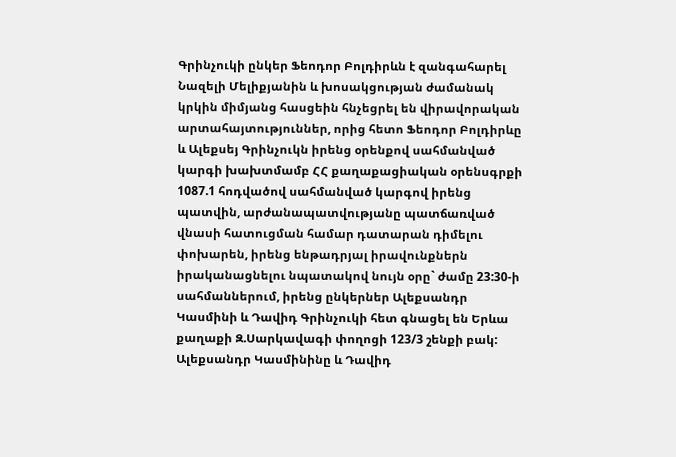Գրինչուկի ընկեր Ֆեոդոր Բոլդիրևն է զանգահարել Նազելի Մելիքյանին և խոսակցության ժամանակ կրկին միմյանց հասցեին հնչեցրել են վիրավորական արտահայտություններ, որից հետո Ֆեոդոր Բոլդիրևը և Ալեքսեյ Գրինչուկն իրենց օրենքով սահմանված կարգի խախտմամբ ՀՀ քաղաքացիական օրենսգրքի 1087.1 հոդվածով սահմանված կարգով իրենց պատվին, արժանապատվությանը պատճառված վնասի հատուցման համար դատարան դիմելու փոխարեն, իրենց ենթադրյալ իրավունքներն իրականացնելու նպատակով նույն օրը` ժամը 23:30-ի սահմաններում, իրենց ընկերներ Ալեքսանդր Կասմինի և Դավիդ Գրինչուկի հետ գնացել են Երևա քաղաքի Զ.Սարկավագի փողոցի 123/3 շենքի բակ: Ալեքսանդր Կասմինինը և Դավիդ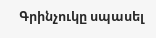Գրինչուկը սպասել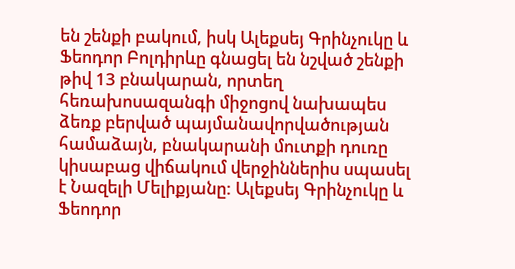են շենքի բակում, իսկ Ալեքսեյ Գրինչուկը և Ֆեոդոր Բոլդիրևը գնացել են նշված շենքի թիվ 13 բնակարան, որտեղ հեռախոսազանգի միջոցով նախապես ձեռք բերված պայմանավորվածության համաձայն, բնակարանի մուտքի դուռը կիսաբաց վիճակում վերջիններիս սպասել է Նազելի Մելիքյանը: Ալեքսեյ Գրինչուկը և Ֆեոդոր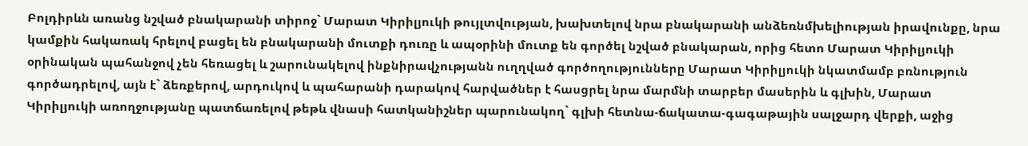Բոլդիրևն առանց նշված բնակարանի տիրոջ` Մարատ Կիրիլյուկի թույլտվության, խախտելով նրա բնակարանի անձեռնմխելիության իրավունքը, նրա կամքին հակառակ հրելով բացել են բնակարանի մուտքի դուռը և ապօրինի մուտք են գործել նշված բնակարան, որից հետո Մարատ Կիրիլյուկի օրինական պահանջով չեն հեռացել և շարունակելով ինքնիրավչությանն ուղղված գործողությունները Մարատ Կիրիլյուկի նկատմամբ բռնություն գործադրելով, այն է` ձեռքերով, արդուկով և պահարանի դարակով հարվածներ է հասցրել նրա մարմնի տարբեր մասերին և գլխին, Մարատ Կիրիլյուկի առողջությանը պատճառելով թեթև վնասի հատկանիշներ պարունակող` գլխի հետնա-ճակատա-գագաթային սալջարդ վերքի, աջից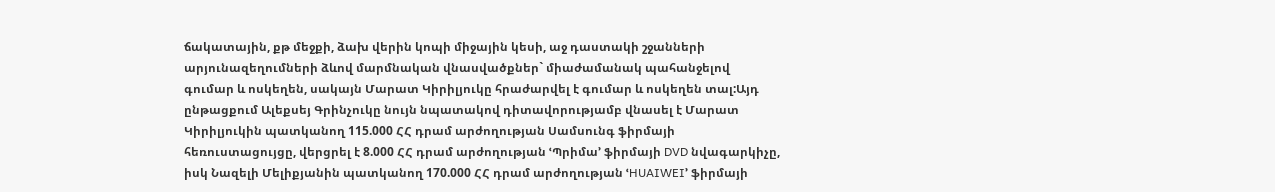ճակատային, քթ մեջքի, ձախ վերին կոպի միջային կեսի, աջ դաստակի շջանների արյունազեղումների ձևով մարմնական վնասվածքներ` միաժամանակ պահանջելով գումար և ոսկեղեն, սակայն Մարատ Կիրիլյուկը հրաժարվել է գումար և ոսկեղեն տալ:Այդ ընթացքում Ալեքսեյ Գրինչուկը նույն նպատակով դիտավորությամբ վնասել է Մարատ Կիրիլյուկին պատկանող 115.000 ՀՀ դրամ արժողության Սամսունգ ֆիրմայի հեռուստացույցը, վերցրել է 8.000 ՀՀ դրամ արժողության ՙՊրիմա՚ ֆիրմայի DVD նվագարկիչը, իսկ Նազելի Մելիքյանին պատկանող 170.000 ՀՀ դրամ արժողության ՙHUAIWEI՚ ֆիրմայի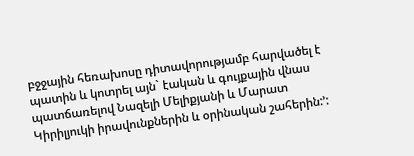բջջային հեռախոսը դիտավորությամբ հարվածել է պատին և կոտրել այն` էական և գույքային վնաս պատճառելով Նազելի Մելիքյանի և Մարատ Կիրիլյուկի իրավունքներին և օրինական շահերին:՚: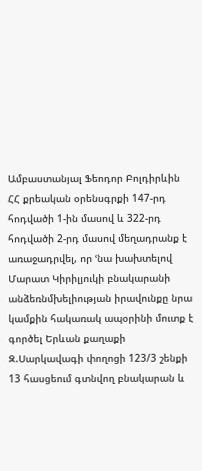Ամբաստանյալ Ֆեոդոր Բոլդիրևին ՀՀ քրեական օրենսգրքի 147-րդ հոդվածի 1-ին մասով և 322-րդ հոդվածի 2-րդ մասով մեղադրանք է առաջադրվել, որ ՙնա խախտելով Մարատ Կիրիլյուկի բնակարանի անձեռնմխելիության իրավունքը նրա կամքին հակառակ ապօրինի մուտք է գործել Երևան քաղաքի Զ.Սարկավագի փողոցի 123/3 շենքի 13 հասցեում գտնվող բնակարան և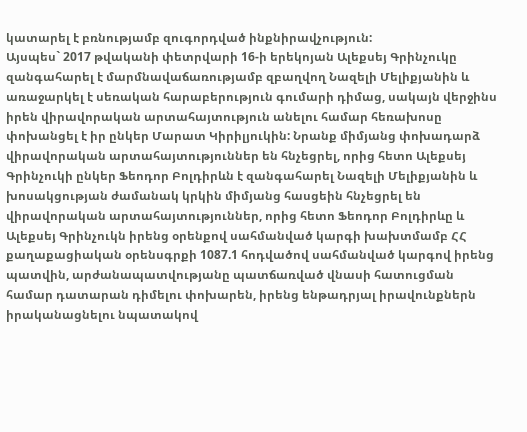կատարել է բռնությամբ զուգորդված ինքնիրավչություն:
Այսպես` 2017 թվականի փետրվարի 16-ի երեկոյան Ալեքսեյ Գրինչուկը զանգահարել է մարմնավաճառությամբ զբաղվող Նազելի Մելիքյանին և առաջարկել է սեռական հարաբերություն գումարի դիմաց, սակայն վերջինս իրեն վիրավորական արտահայտություն անելու համար հեռախոսը փոխանցել է իր ընկեր Մարատ Կիրիլյուկին: Նրանք միմյանց փոխադարձ վիրավորական արտահայտություններ են հնչեցրել, որից հետո Ալեքսեյ Գրինչուկի ընկեր Ֆեոդոր Բոլդիրևն է զանգահարել Նազելի Մելիքյանին և խոսակցության ժամանակ կրկին միմյանց հասցեին հնչեցրել են վիրավորական արտահայտություններ, որից հետո Ֆեոդոր Բոլդիրևը և Ալեքսեյ Գրինչուկն իրենց օրենքով սահմանված կարգի խախտմամբ ՀՀ քաղաքացիական օրենսգրքի 1087.1 հոդվածով սահմանված կարգով իրենց պատվին, արժանապատվությանը պատճառված վնասի հատուցման համար դատարան դիմելու փոխարեն, իրենց ենթադրյալ իրավունքներն իրականացնելու նպատակով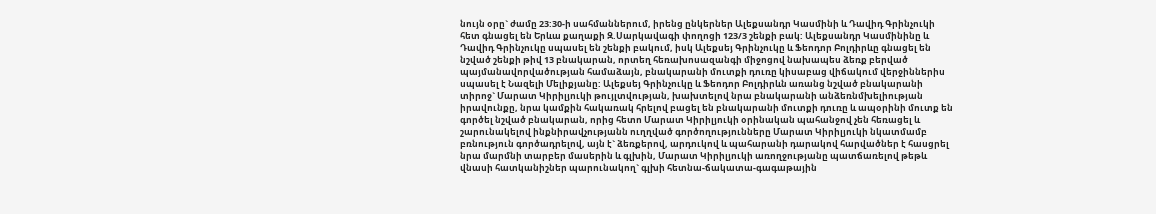նույն օրը` ժամը 23:30-ի սահմաններում, իրենց ընկերներ Ալեքսանդր Կասմինի և Դավիդ Գրինչուկի հետ գնացել են Երևա քաղաքի Զ.Սարկավագի փողոցի 123/3 շենքի բակ: Ալեքսանդր Կասմինինը և Դավիդ Գրինչուկը սպասել են շենքի բակում, իսկ Ալեքսեյ Գրինչուկը և Ֆեոդոր Բոլդիրևը գնացել են նշված շենքի թիվ 13 բնակարան, որտեղ հեռախոսազանգի միջոցով նախապես ձեռք բերված պայմանավորվածության համաձայն, բնակարանի մուտքի դուռը կիսաբաց վիճակում վերջիններիս սպասել է Նազելի Մելիքյանը: Ալեքսեյ Գրինչուկը և Ֆեոդոր Բոլդիրևն առանց նշված բնակարանի տիրոջ` Մարատ Կիրիլյուկի թույլտվության, խախտելով նրա բնակարանի անձեռնմխելիության իրավունքը, նրա կամքին հակառակ հրելով բացել են բնակարանի մուտքի դուռը և ապօրինի մուտք են գործել նշված բնակարան, որից հետո Մարատ Կիրիլյուկի օրինական պահանջով չեն հեռացել և շարունակելով ինքնիրավչությանն ուղղված գործողությունները Մարատ Կիրիլյուկի նկատմամբ բռնություն գործադրելով, այն է` ձեռքերով, արդուկով և պահարանի դարակով հարվածներ է հասցրել նրա մարմնի տարբեր մասերին և գլխին, Մարատ Կիրիլյուկի առողջությանը պատճառելով թեթև վնասի հատկանիշներ պարունակող` գլխի հետնա-ճակատա-գագաթային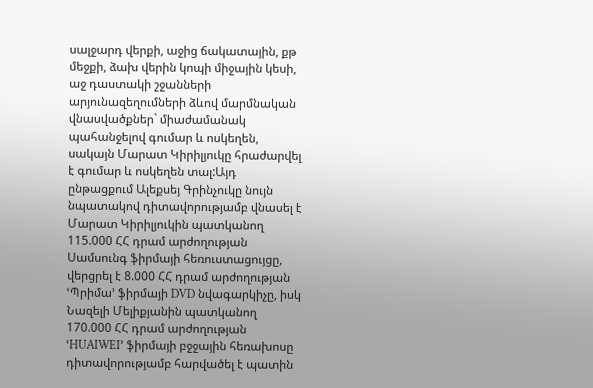սալջարդ վերքի, աջից ճակատային, քթ մեջքի, ձախ վերին կոպի միջային կեսի, աջ դաստակի շջանների արյունազեղումների ձևով մարմնական վնասվածքներ` միաժամանակ պահանջելով գումար և ոսկեղեն, սակայն Մարատ Կիրիլյուկը հրաժարվել է գումար և ոսկեղեն տալ:Այդ ընթացքում Ալեքսեյ Գրինչուկը նույն նպատակով դիտավորությամբ վնասել է Մարատ Կիրիլյուկին պատկանող 115.000 ՀՀ դրամ արժողության Սամսունգ ֆիրմայի հեռուստացույցը, վերցրել է 8.000 ՀՀ դրամ արժողության ՙՊրիմա՚ ֆիրմայի DVD նվագարկիչը, իսկ Նազելի Մելիքյանին պատկանող 170.000 ՀՀ դրամ արժողության ՙHUAIWEI՚ ֆիրմայի բջջային հեռախոսը դիտավորությամբ հարվածել է պատին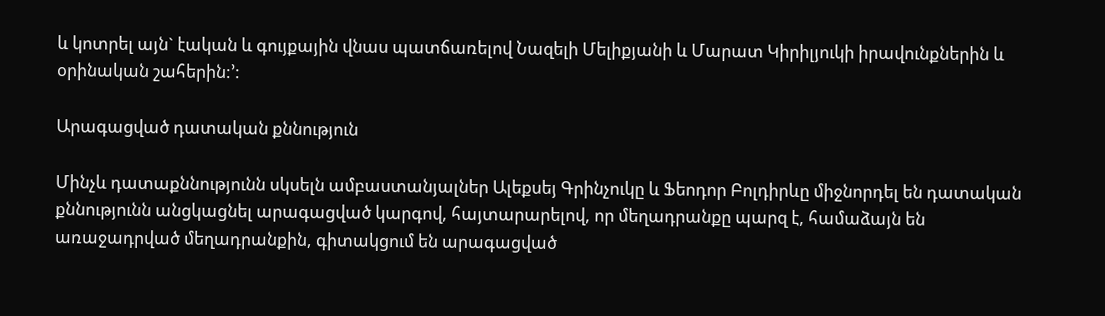և կոտրել այն` էական և գույքային վնաս պատճառելով Նազելի Մելիքյանի և Մարատ Կիրիլյուկի իրավունքներին և օրինական շահերին:՚:

Արագացված դատական քննություն

Մինչև դատաքննությունն սկսելն ամբաստանյալներ Ալեքսեյ Գրինչուկը և Ֆեոդոր Բոլդիրևը միջնորդել են դատական քննությունն անցկացնել արագացված կարգով, հայտարարելով, որ մեղադրանքը պարզ է, համաձայն են առաջադրված մեղադրանքին, գիտակցում են արագացված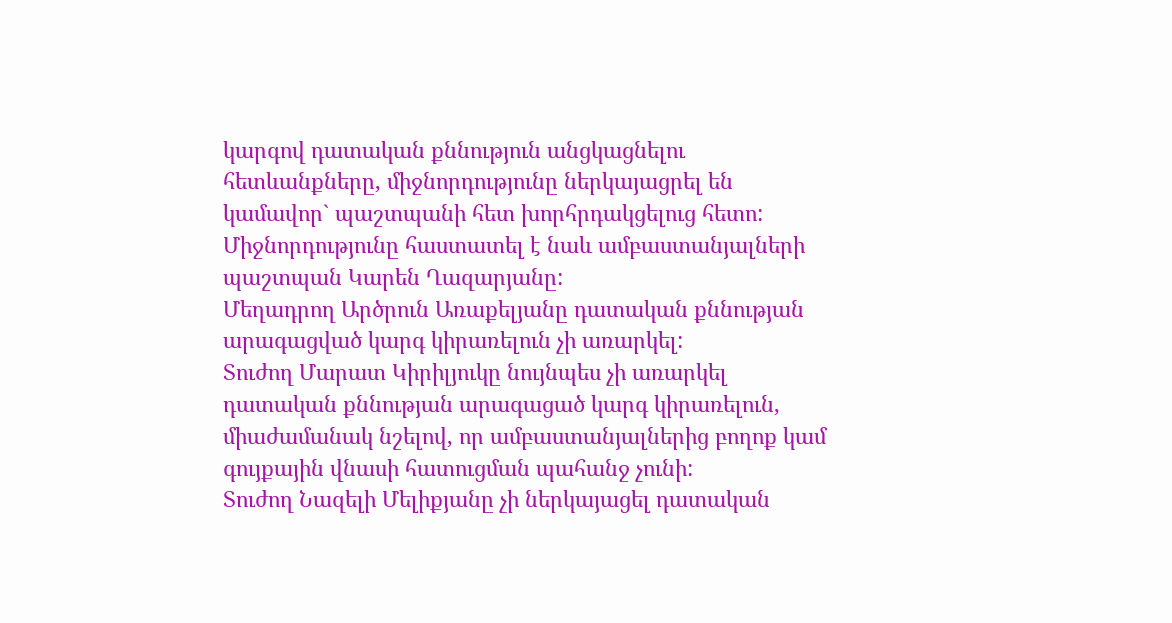կարգով դատական քննություն անցկացնելու հետևանքները, միջնորդությունը ներկայացրել են կամավոր` պաշտպանի հետ խորհրդակցելուց հետո:
Միջնորդությունը հաստատել է նաև ամբաստանյալների պաշտպան Կարեն Ղազարյանը:
Մեղադրող Արծրուն Առաքելյանը դատական քննության արագացված կարգ կիրառելուն չի առարկել:
Տուժող Մարատ Կիրիլյուկը նույնպես չի առարկել դատական քննության արագացած կարգ կիրառելուն, միաժամանակ նշելով, որ ամբաստանյալներից բողոք կամ գույքային վնասի հատուցման պահանջ չունի:
Տուժող Նազելի Մելիքյանը չի ներկայացել դատական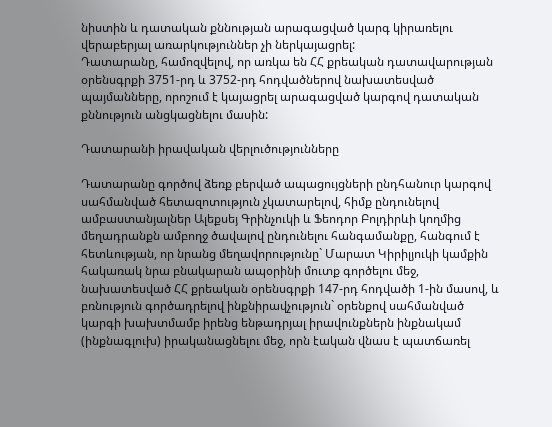նիստին և դատական քննության արագացված կարգ կիրառելու վերաբերյալ առարկություններ չի ներկայացրել:
Դատարանը, համոզվելով, որ առկա են ՀՀ քրեական դատավարության օրենսգրքի 3751-րդ և 3752-րդ հոդվածներով նախատեսված պայմանները, որոշում է կայացրել արագացված կարգով դատական քննություն անցկացնելու մասին:

Դատարանի իրավական վերլուծությունները

Դատարանը գործով ձեռք բերված ապացույցների ընդհանուր կարգով սահմանված հետազոտություն չկատարելով, հիմք ընդունելով ամբաստանյալներ Ալեքսեյ Գրինչուկի և Ֆեոդոր Բոլդիրևի կողմից մեղադրանքն ամբողջ ծավալով ընդունելու հանգամանքը, հանգում է հետևության, որ նրանց մեղավորությունը` Մարատ Կիրիլյուկի կամքին հակառակ նրա բնակարան ապօրինի մուտք գործելու մեջ, նախատեսված ՀՀ քրեական օրենսգրքի 147-րդ հոդվածի 1-ին մասով, և բռնություն գործադրելով ինքնիրավչություն` օրենքով սահմանված կարգի խախտմամբ իրենց ենթադրյալ իրավունքներն ինքնակամ (ինքնագլուխ) իրականացնելու մեջ, որն էական վնաս է պատճառել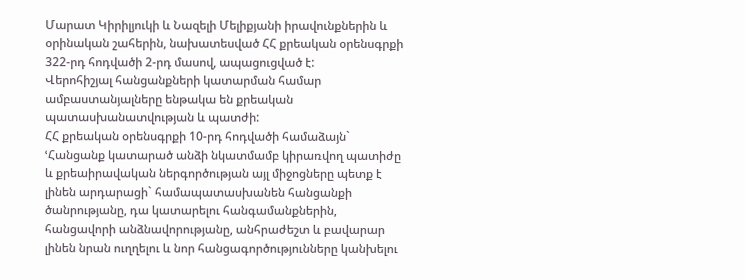Մարատ Կիրիլյուկի և Նազելի Մելիքյանի իրավունքներին և օրինական շահերին, նախատեսված ՀՀ քրեական օրենսգրքի 322-րդ հոդվածի 2-րդ մասով, ապացուցված է:
Վերոհիշյալ հանցանքների կատարման համար ամբաստանյալները ենթակա են քրեական պատասխանատվության և պատժի:
ՀՀ քրեական օրենսգրքի 10-րդ հոդվածի համաձայն` ՙՀանցանք կատարած անձի նկատմամբ կիրառվող պատիժը և քրեաիրավական ներգործության այլ միջոցները պետք է լինեն արդարացի` համապատասխանեն հանցանքի ծանրությանը, դա կատարելու հանգամանքներին, հանցավորի անձնավորությանը, անհրաժեշտ և բավարար լինեն նրան ուղղելու և նոր հանցագործությունները կանխելու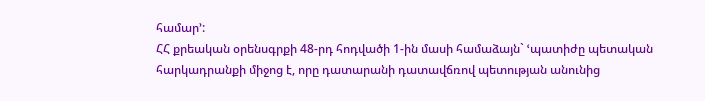համար՚:
ՀՀ քրեական օրենսգրքի 48-րդ հոդվածի 1-ին մասի համաձայն` ՙպատիժը պետական հարկադրանքի միջոց է, որը դատարանի դատավճռով պետության անունից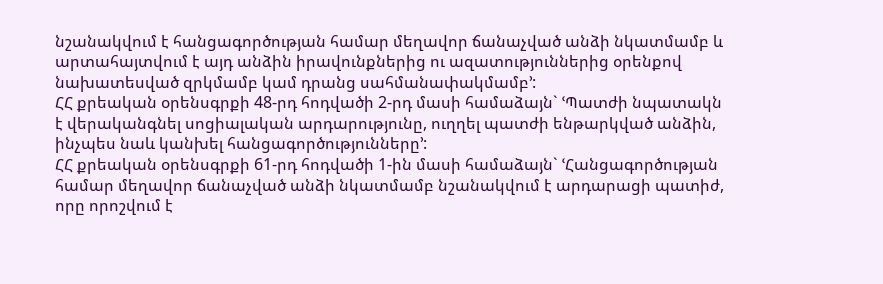նշանակվում է հանցագործության համար մեղավոր ճանաչված անձի նկատմամբ և արտահայտվում է այդ անձին իրավունքներից ու ազատություններից օրենքով նախատեսված զրկմամբ կամ դրանց սահմանափակմամբ՚:
ՀՀ քրեական օրենսգրքի 48-րդ հոդվածի 2-րդ մասի համաձայն` ՙՊատժի նպատակն է վերականգնել սոցիալական արդարությունը, ուղղել պատժի ենթարկված անձին, ինչպես նաև կանխել հանցագործությունները՚:
ՀՀ քրեական օրենսգրքի 61-րդ հոդվածի 1-ին մասի համաձայն` ՙՀանցագործության համար մեղավոր ճանաչված անձի նկատմամբ նշանակվում է արդարացի պատիժ, որը որոշվում է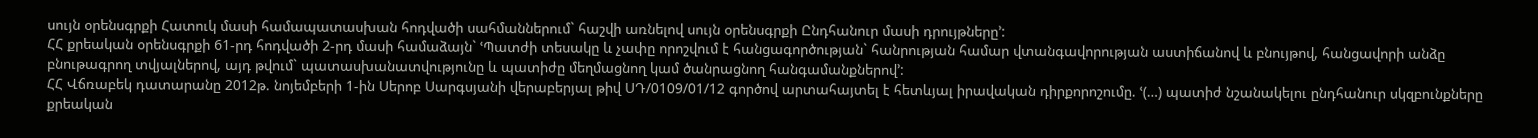սույն օրենսգրքի Հատուկ մասի համապատասխան հոդվածի սահմաններում` հաշվի առնելով սույն օրենսգրքի Ընդհանուր մասի դրույթները՚:
ՀՀ քրեական օրենսգրքի 61-րդ հոդվածի 2-րդ մասի համաձայն` ՙՊատժի տեսակը և չափը որոշվում է հանցագործության` հանրության համար վտանգավորության աստիճանով և բնույթով, հանցավորի անձը բնութագրող տվյալներով, այդ թվում` պատասխանատվությունը և պատիժը մեղմացնող կամ ծանրացնող հանգամանքներով՚:
ՀՀ Վճռաբեկ դատարանը 2012թ. նոյեմբերի 1-ին Սերոբ Սարգսյանի վերաբերյալ թիվ ՍԴ/0109/01/12 գործով արտահայտել է հետևյալ իրավական դիրքորոշումը. ՙ(…) պատիժ նշանակելու ընդհանուր սկզբունքները քրեական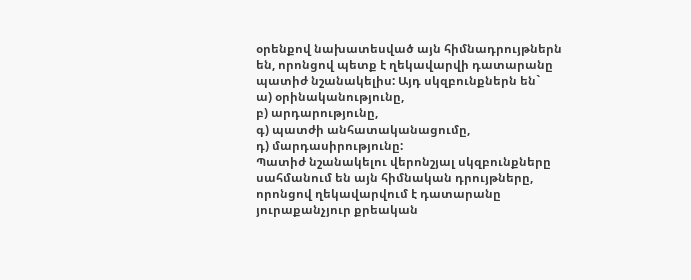օրենքով նախատեսված այն հիմնադրույթներն են, որոնցով պետք է ղեկավարվի դատարանը պատիժ նշանակելիս: Այդ սկզբունքներն են`
ա) օրինականությունը,
բ) արդարությունը,
գ) պատժի անհատականացումը,
դ) մարդասիրությունը:
Պատիժ նշանակելու վերոնշյալ սկզբունքները սահմանում են այն հիմնական դրույթները, որոնցով ղեկավարվում է դատարանը յուրաքանչյուր քրեական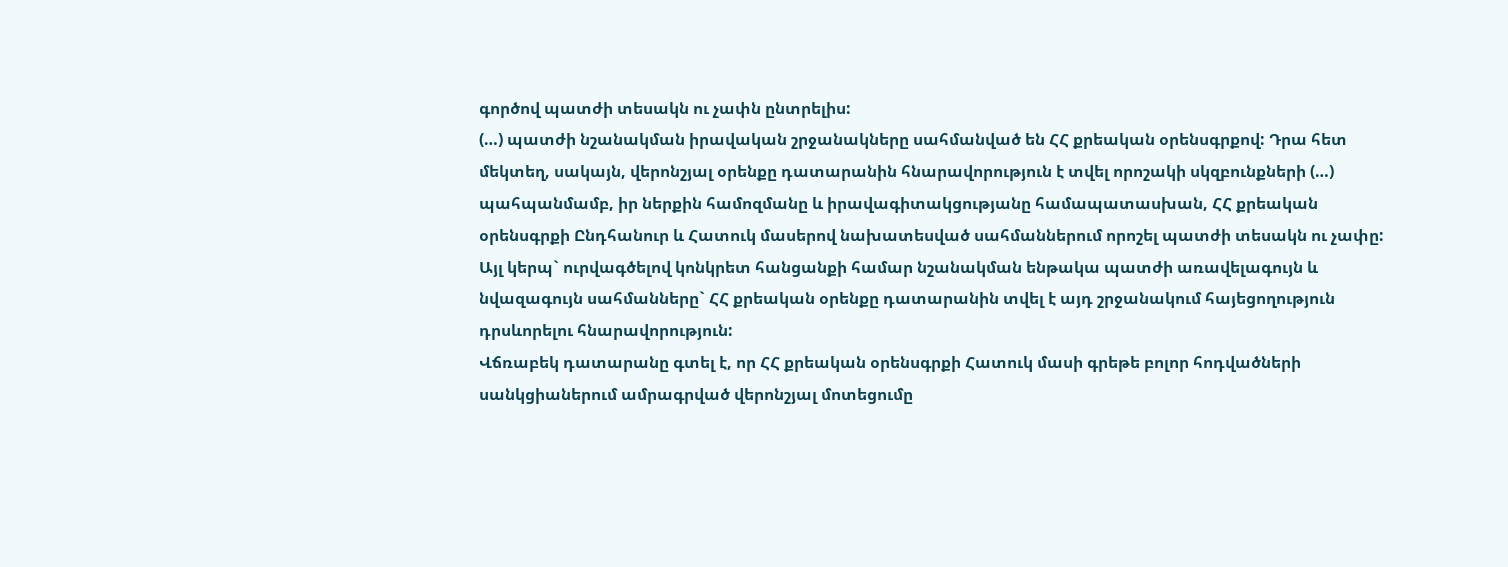գործով պատժի տեսակն ու չափն ընտրելիս:
(…) պատժի նշանակման իրավական շրջանակները սահմանված են ՀՀ քրեական օրենսգրքով: Դրա հետ մեկտեղ, սակայն, վերոնշյալ օրենքը դատարանին հնարավորություն է տվել որոշակի սկզբունքների (…) պահպանմամբ, իր ներքին համոզմանը և իրավագիտակցությանը համապատասխան, ՀՀ քրեական օրենսգրքի Ընդհանուր և Հատուկ մասերով նախատեսված սահմաններում որոշել պատժի տեսակն ու չափը: Այլ կերպ` ուրվագծելով կոնկրետ հանցանքի համար նշանակման ենթակա պատժի առավելագույն և նվազագույն սահմանները` ՀՀ քրեական օրենքը դատարանին տվել է այդ շրջանակում հայեցողություն դրսևորելու հնարավորություն:
Վճռաբեկ դատարանը գտել է, որ ՀՀ քրեական օրենսգրքի Հատուկ մասի գրեթե բոլոր հոդվածների սանկցիաներում ամրագրված վերոնշյալ մոտեցումը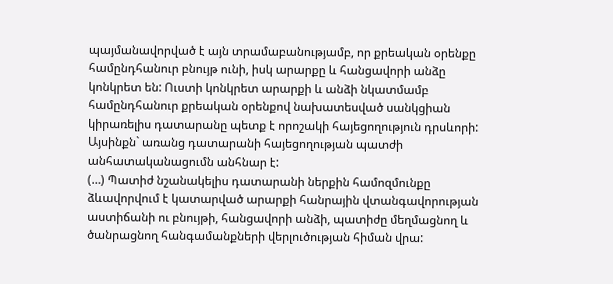պայմանավորված է այն տրամաբանությամբ, որ քրեական օրենքը համընդհանուր բնույթ ունի, իսկ արարքը և հանցավորի անձը կոնկրետ են: Ուստի կոնկրետ արարքի և անձի նկատմամբ համընդհանուր քրեական օրենքով նախատեսված սանկցիան կիրառելիս դատարանը պետք է որոշակի հայեցողություն դրսևորի:
Այսինքն` առանց դատարանի հայեցողության պատժի անհատականացումն անհնար է:
(…) Պատիժ նշանակելիս դատարանի ներքին համոզմունքը ձևավորվում է կատարված արարքի հանրային վտանգավորության աստիճանի ու բնույթի, հանցավորի անձի, պատիժը մեղմացնող և ծանրացնող հանգամանքների վերլուծության հիման վրա: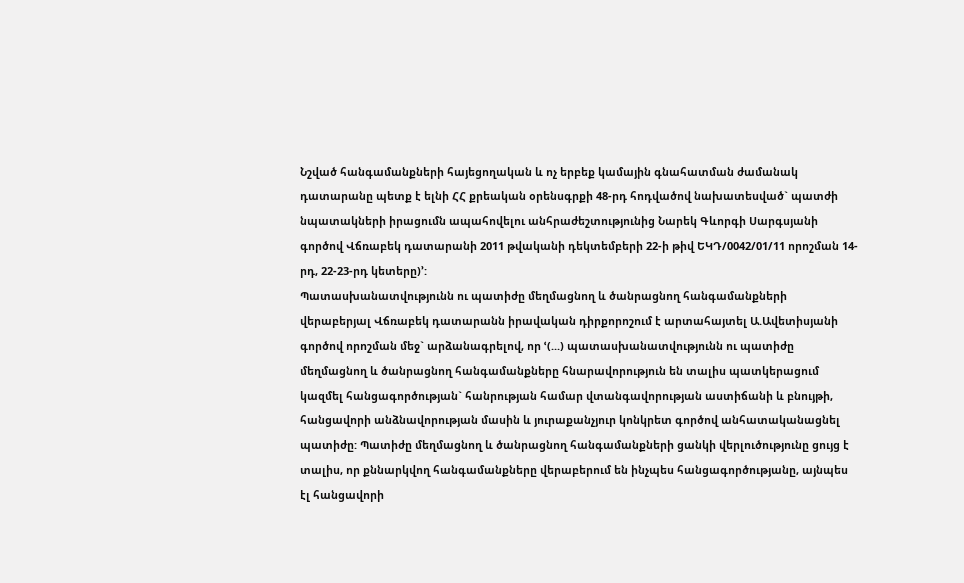Նշված հանգամանքների հայեցողական և ոչ երբեք կամային գնահատման ժամանակ դատարանը պետք է ելնի ՀՀ քրեական օրենսգրքի 48-րդ հոդվածով նախատեսված` պատժի նպատակների իրացումն ապահովելու անհրաժեշտությունից Նարեկ Գևորգի Սարգսյանի գործով Վճռաբեկ դատարանի 2011 թվականի դեկտեմբերի 22-ի թիվ ԵԿԴ/0042/01/11 որոշման 14-րդ, 22-23-րդ կետերը)՚:
Պատասխանատվությունն ու պատիժը մեղմացնող և ծանրացնող հանգամանքների վերաբերյալ Վճռաբեկ դատարանն իրավական դիրքորոշում է արտահայտել Ա.Ավետիսյանի գործով որոշման մեջ` արձանագրելով, որ ՙ(...) պատասխանատվությունն ու պատիժը մեղմացնող և ծանրացնող հանգամանքները հնարավորություն են տալիս պատկերացում կազմել հանցագործության` հանրության համար վտանգավորության աստիճանի և բնույթի, հանցավորի անձնավորության մասին և յուրաքանչյուր կոնկրետ գործով անհատականացնել պատիժը: Պատիժը մեղմացնող և ծանրացնող հանգամանքների ցանկի վերլուծությունը ցույց է տալիս, որ քննարկվող հանգամանքները վերաբերում են ինչպես հանցագործությանը, այնպես էլ հանցավորի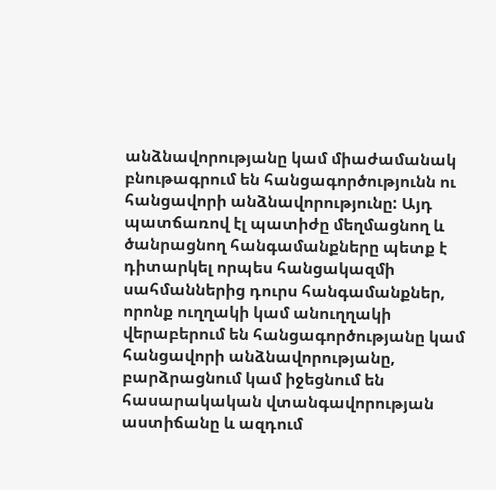անձնավորությանը կամ միաժամանակ բնութագրում են հանցագործությունն ու հանցավորի անձնավորությունը: Այդ պատճառով էլ պատիժը մեղմացնող և ծանրացնող հանգամանքները պետք է դիտարկել որպես հանցակազմի սահմաններից դուրս հանգամանքներ, որոնք ուղղակի կամ անուղղակի վերաբերում են հանցագործությանը կամ հանցավորի անձնավորությանը, բարձրացնում կամ իջեցնում են հասարակական վտանգավորության աստիճանը և ազդում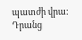պատժի վրա: Դրանց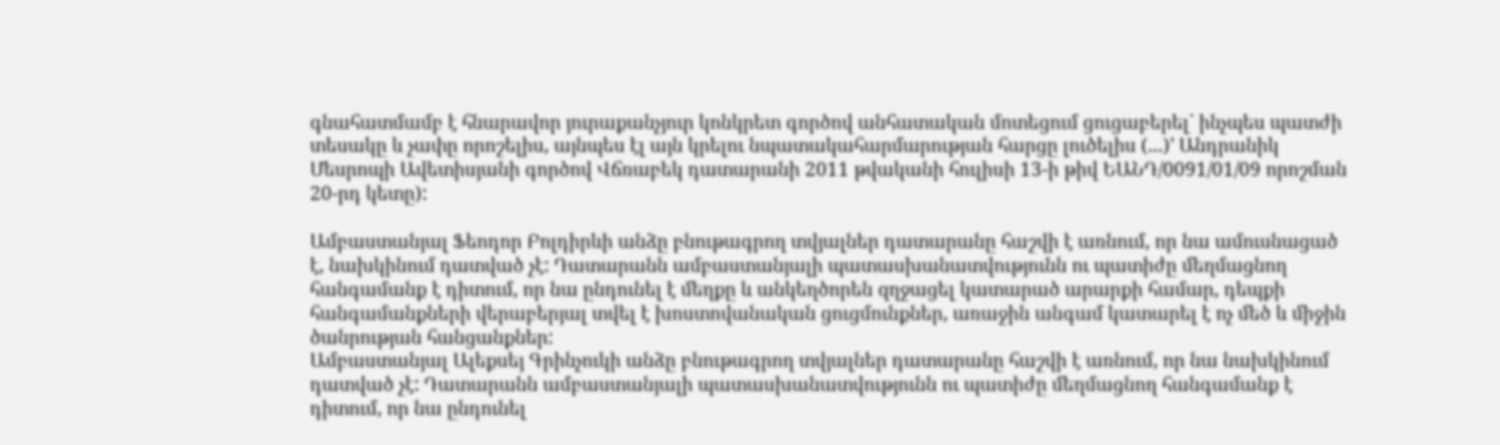գնահատմամբ է հնարավոր յուրաքանչյուր կոնկրետ գործով անհատական մոտեցում ցուցաբերել` ինչպես պատժի տեսակը և չափը որոշելիս, այնպես էլ այն կրելու նպատակահարմարության հարցը լուծելիս (...)՚ Անդրանիկ Մեսրոպի Ավետիսյանի գործով Վճռաբեկ դատարանի 2011 թվականի հուլիսի 13-ի թիվ ԵԱՆԴ/0091/01/09 որոշման 20-րդ կետը):

Ամբաստանյալ Ֆեոդոր Բոլդիրևի անձը բնութագրող տվյալներ դատարանը հաշվի է առնում, որ նա ամուսնացած է, նախկինում դատված չէ: Դատարանն ամբաստանյալի պատասխանատվությունն ու պատիժը մեղմացնող հանգամանք է դիտում, որ նա ընդունել է մեղքը և անկեղծորեն զղջացել կատարած արարքի համար, դեպքի հանգամանքների վերաբերյալ տվել է խոստովանական ցուցմունքներ, առաջին անգամ կատարել է ոչ մեծ և միջին ծանրության հանցանքներ:
Ամբաստանյալ Ալեքսեյ Գրինչուկի անձը բնութագրող տվյալներ դատարանը հաշվի է առնում, որ նա նախկինում դատված չէ: Դատարանն ամբաստանյալի պատասխանատվությունն ու պատիժը մեղմացնող հանգամանք է դիտում, որ նա ընդունել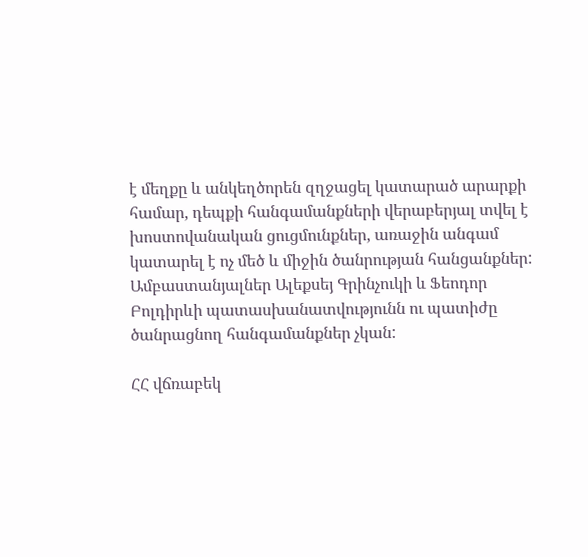է մեղքը և անկեղծորեն զղջացել կատարած արարքի համար, դեպքի հանգամանքների վերաբերյալ տվել է խոստովանական ցուցմունքներ, առաջին անգամ կատարել է ոչ մեծ և միջին ծանրության հանցանքներ:
Ամբաստանյալներ Ալեքսեյ Գրինչուկի և Ֆեոդոր Բոլդիրևի պատասխանատվությունն ու պատիժը ծանրացնող հանգամանքներ չկան:

ՀՀ վճռաբեկ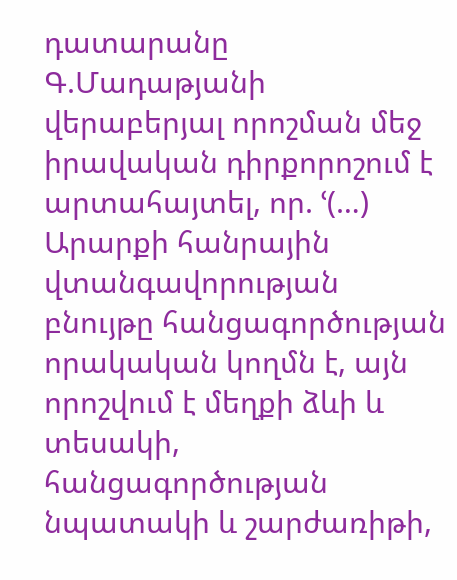դատարանը Գ.Մադաթյանի վերաբերյալ որոշման մեջ իրավական դիրքորոշում է արտահայտել, որ. ՙ(…) Արարքի հանրային վտանգավորության բնույթը հանցագործության որակական կողմն է, այն որոշվում է մեղքի ձևի և տեսակի, հանցագործության նպատակի և շարժառիթի,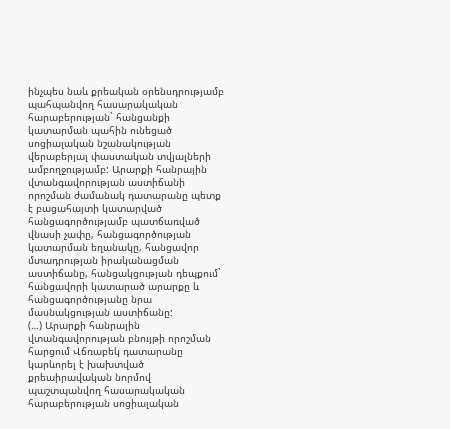ինչպես նաև քրեական օրենսդրությամբ պահպանվող հասարակական հարաբերության` հանցանքի կատարման պահին ունեցած սոցիալական նշանակության վերաբերյալ փաստական տվյալների ամբողջությամբ: Արարքի հանրային վտանգավորության աստիճանի որոշման ժամանակ դատարանը պետք է բացահայտի կատարված հանցագործությամբ պատճառված վնասի չափը, հանցագործության կատարման եղանակը, հանցավոր մտադրության իրականացման աստիճանը, հանցակցության դեպքում` հանցավորի կատարած արարքը և հանցագործությանը նրա մասնակցության աստիճանը:
(…) Արարքի հանրային վտանգավորության բնույթի որոշման հարցում Վճռաբեկ դատարանը կարևորել է խախտված քրեաիրավական նորմով պաշտպանվող հասարակական հարաբերության սոցիալական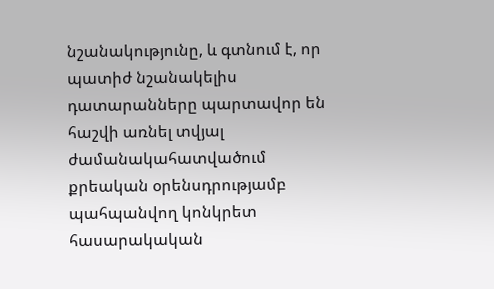նշանակությունը, և գտնում է, որ պատիժ նշանակելիս դատարանները պարտավոր են հաշվի առնել տվյալ ժամանակահատվածում քրեական օրենսդրությամբ պահպանվող կոնկրետ հասարակական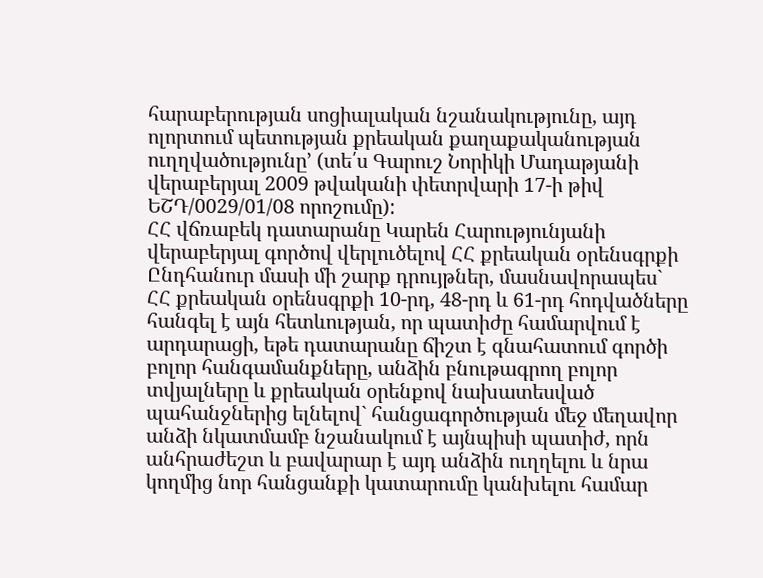հարաբերության սոցիալական նշանակությունը, այդ ոլորտում պետության քրեական քաղաքականության ուղղվածությունը՚ (տե՛ս Գարուշ Նորիկի Մադաթյանի վերաբերյալ 2009 թվականի փետրվարի 17-ի թիվ ԵՇԴ/0029/01/08 որոշումը):
ՀՀ վճռաբեկ դատարանը Կարեն Հարությունյանի վերաբերյալ գործով վերլուծելով ՀՀ քրեական օրենսգրքի Ընդհանուր մասի մի շարք դրույթներ, մասնավորապես` ՀՀ քրեական օրենսգրքի 10-րդ, 48-րդ և 61-րդ հոդվածները հանգել է այն հետևության, որ պատիժը համարվում է արդարացի, եթե դատարանը ճիշտ է գնահատում գործի բոլոր հանգամանքները, անձին բնութագրող բոլոր տվյալները և քրեական օրենքով նախատեսված պահանջներից ելնելով` հանցագործության մեջ մեղավոր անձի նկատմամբ նշանակում է այնպիսի պատիժ, որն անհրաժեշտ և բավարար է այդ անձին ուղղելու և նրա կողմից նոր հանցանքի կատարումը կանխելու համար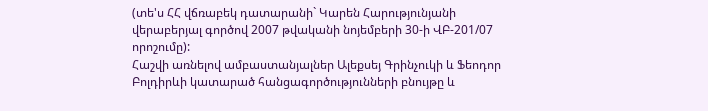(տե'ս ՀՀ վճռաբեկ դատարանի` Կարեն Հարությունյանի վերաբերյալ գործով 2007 թվականի նոյեմբերի 30-ի ՎԲ-201/07 որոշումը):
Հաշվի առնելով ամբաստանյալներ Ալեքսեյ Գրինչուկի և Ֆեոդոր Բոլդիրևի կատարած հանցագործությունների բնույթը և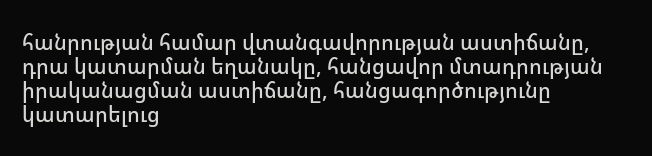հանրության համար վտանգավորության աստիճանը, դրա կատարման եղանակը, հանցավոր մտադրության իրականացման աստիճանը, հանցագործությունը կատարելուց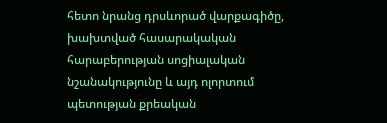հետո նրանց դրսևորած վարքագիծը, խախտված հասարակական հարաբերության սոցիալական նշանակությունը և այդ ոլորտում պետության քրեական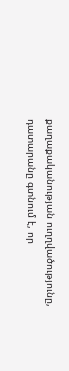քաղաքականության ուղղվածությունը, դատարանը գտնում է, որ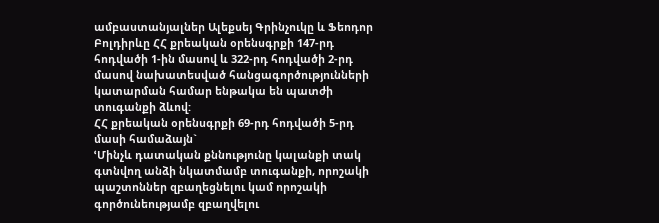ամբաստանյալներ Ալեքսեյ Գրինչուկը և Ֆեոդոր Բոլդիրևը ՀՀ քրեական օրենսգրքի 147-րդ հոդվածի 1-ին մասով և 322-րդ հոդվածի 2-րդ մասով նախատեսված հանցագործությունների կատարման համար ենթակա են պատժի տուգանքի ձևով:
ՀՀ քրեական օրենսգրքի 69-րդ հոդվածի 5-րդ մասի համաձայն`
ՙՄինչև դատական քննությունը կալանքի տակ գտնվող անձի նկատմամբ տուգանքի, որոշակի պաշտոններ զբաղեցնելու կամ որոշակի գործունեությամբ զբաղվելու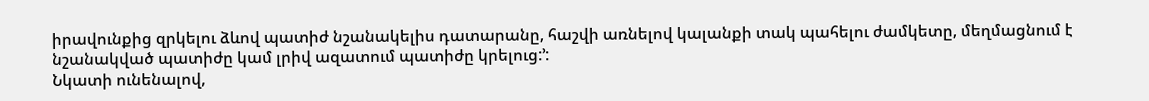իրավունքից զրկելու ձևով պատիժ նշանակելիս դատարանը, հաշվի առնելով կալանքի տակ պահելու ժամկետը, մեղմացնում է նշանակված պատիժը կամ լրիվ ազատում պատիժը կրելուց:՚:
Նկատի ունենալով,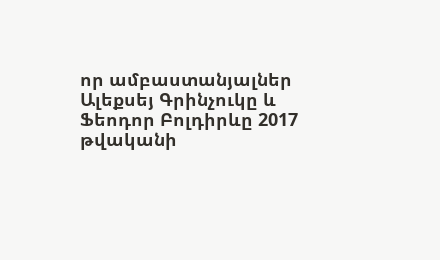որ ամբաստանյալներ Ալեքսեյ Գրինչուկը և Ֆեոդոր Բոլդիրևը 2017 թվականի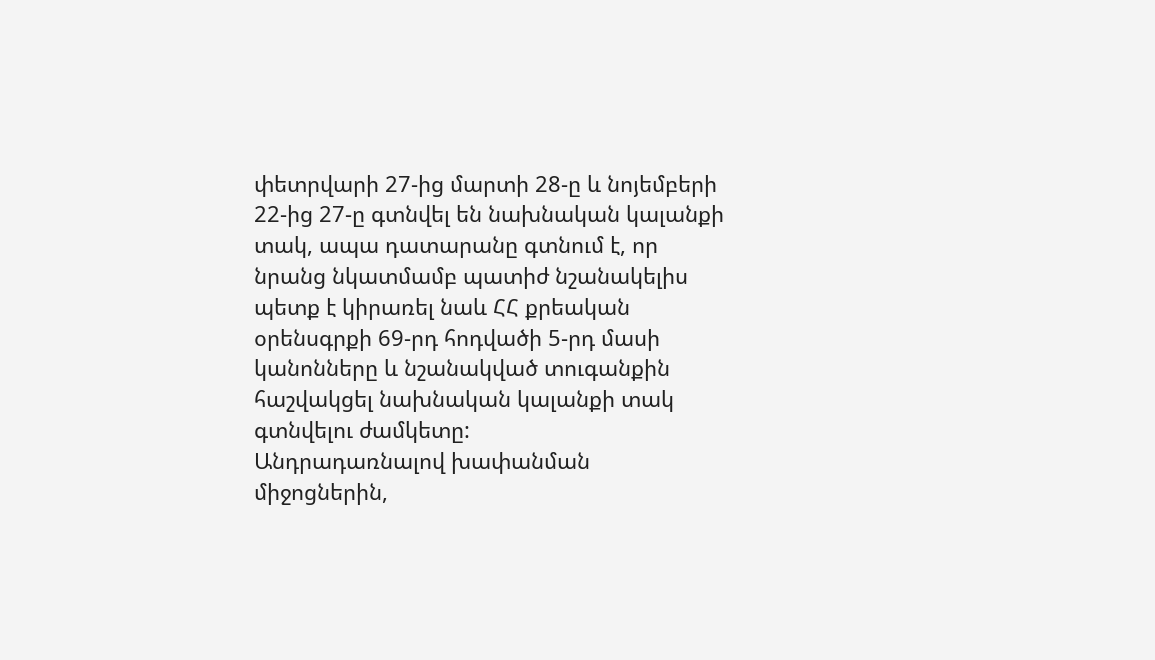փետրվարի 27-ից մարտի 28-ը և նոյեմբերի 22-ից 27-ը գտնվել են նախնական կալանքի տակ, ապա դատարանը գտնում է, որ նրանց նկատմամբ պատիժ նշանակելիս պետք է կիրառել նաև ՀՀ քրեական օրենսգրքի 69-րդ հոդվածի 5-րդ մասի կանոնները և նշանակված տուգանքին հաշվակցել նախնական կալանքի տակ գտնվելու ժամկետը:
Անդրադառնալով խափանման միջոցներին,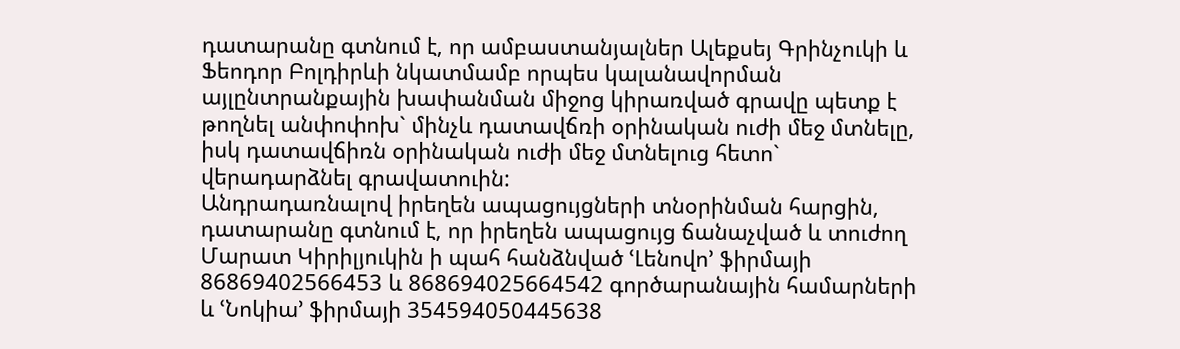դատարանը գտնում է, որ ամբաստանյալներ Ալեքսեյ Գրինչուկի և Ֆեոդոր Բոլդիրևի նկատմամբ որպես կալանավորման այլընտրանքային խափանման միջոց կիրառված գրավը պետք է թողնել անփոփոխ` մինչև դատավճռի օրինական ուժի մեջ մտնելը, իսկ դատավճիռն օրինական ուժի մեջ մտնելուց հետո` վերադարձնել գրավատուին:
Անդրադառնալով իրեղեն ապացույցների տնօրինման հարցին, դատարանը գտնում է, որ իրեղեն ապացույց ճանաչված և տուժող Մարատ Կիրիլյուկին ի պահ հանձնված ՙԼենովո՚ ֆիրմայի 86869402566453 և 868694025664542 գործարանային համարների և ՙՆոկիա՚ ֆիրմայի 354594050445638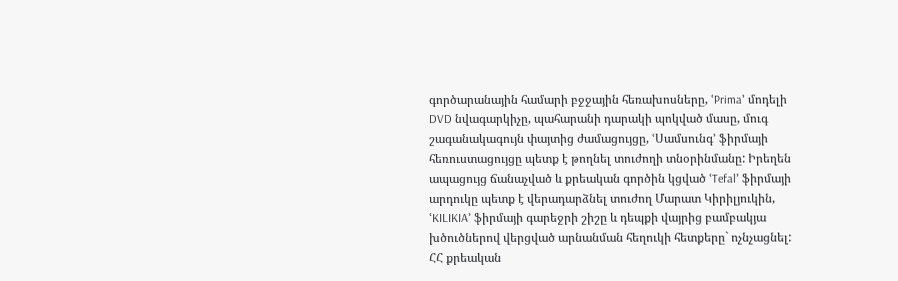գործարանային համարի բջջային հեռախոսները, ՙPrima՚ մոդելի DVD նվագարկիչը, պահարանի դարակի պոկված մասը, մուգ շագանակագույն փայտից ժամացույցը, ՙՍամսունգ՚ ֆիրմայի հեռուստացույցը պետք է թողնել տուժողի տնօրինմանը: Իրեղեն ապացույց ճանաչված և քրեական գործին կցված ՙTefal՚ ֆիրմայի արդուկը պետք է վերադարձնել տուժող Մարատ Կիրիլյուկին, ՙKILIKIA՚ ֆիրմայի գարեջրի շիշը և դեպքի վայրից բամբակյա խծուծներով վերցված արնանման հեղուկի հետքերը` ոչնչացնել:
ՀՀ քրեական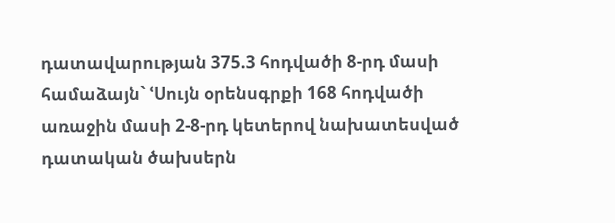դատավարության 375.3 հոդվածի 8-րդ մասի համաձայն` ՙՍույն օրենսգրքի 168 հոդվածի առաջին մասի 2-8-րդ կետերով նախատեսված դատական ծախսերն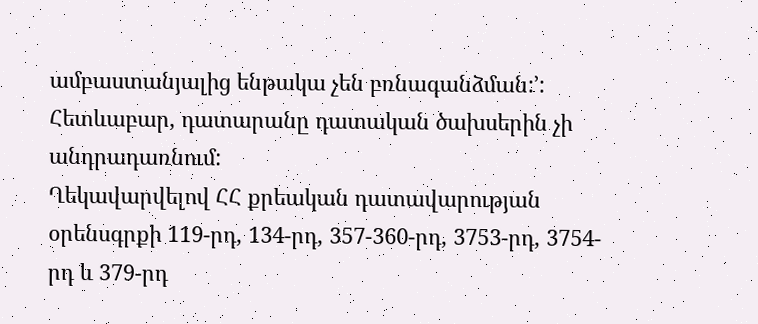ամբաստանյալից ենթակա չեն բռնագանձման:՚: Հետևաբար, դատարանը դատական ծախսերին չի անդրադառնում:
Ղեկավարվելով ՀՀ քրեական դատավարության օրենսգրքի 119-րդ, 134-րդ, 357-360-րդ, 3753-րդ, 3754-րդ և 379-րդ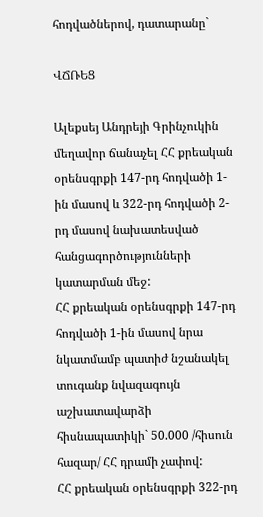հոդվածներով, դատարանը`

ՎՃՌԵՑ

Ալեքսեյ Անդրեյի Գրինչուկին մեղավոր ճանաչել ՀՀ քրեական օրենսգրքի 147-րդ հոդվածի 1-ին մասով և 322-րդ հոդվածի 2-րդ մասով նախատեսված հանցագործությունների կատարման մեջ:
ՀՀ քրեական օրենսգրքի 147-րդ հոդվածի 1-ին մասով նրա նկատմամբ պատիժ նշանակել տուգանք նվազագույն աշխատավարձի հիսնապատիկի` 50.000 /հիսուն հազար/ ՀՀ դրամի չափով:
ՀՀ քրեական օրենսգրքի 322-րդ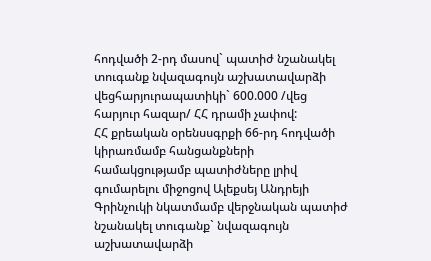հոդվածի 2-րդ մասով` պատիժ նշանակել տուգանք նվազագույն աշխատավարձի վեցհարյուրապատիկի` 600.000 /վեց հարյուր հազար/ ՀՀ դրամի չափով:
ՀՀ քրեական օրենսսգրքի 66-րդ հոդվածի կիրառմամբ հանցանքների համակցությամբ պատիժները լրիվ գումարելու միջոցով Ալեքսեյ Անդրեյի Գրինչուկի նկատմամբ վերջնական պատիժ նշանակել տուգանք` նվազագույն աշխատավարձի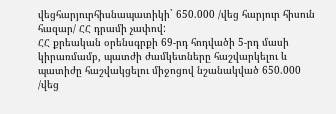վեցհարյուրհիսնապատիկի` 650.000 /վեց հարյուր հիսուն հազար/ ՀՀ դրամի չափով:
ՀՀ քրեական օրենսգրքի 69-րդ հոդվածի 5-րդ մասի կիրառմամբ, պատժի ժամկետները հաշվարկելու և պատիժը հաշվակցելու միջոցով նշանակված 650.000 /վեց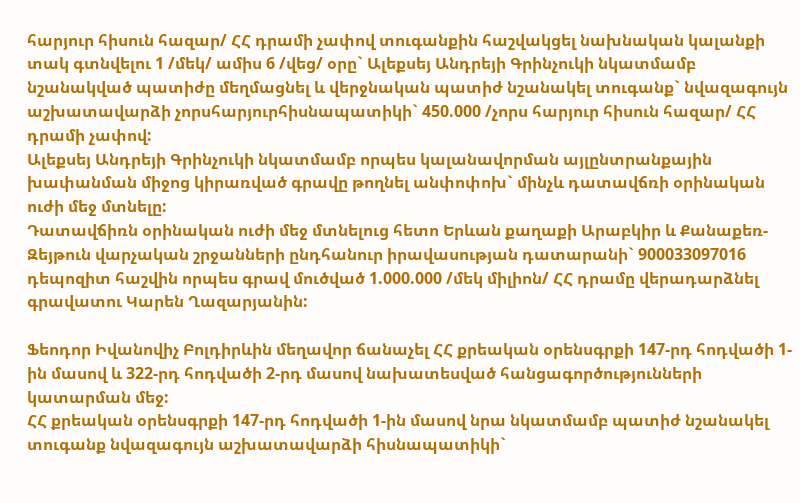հարյուր հիսուն հազար/ ՀՀ դրամի չափով տուգանքին հաշվակցել նախնական կալանքի տակ գտնվելու 1 /մեկ/ ամիս 6 /վեց/ օրը` Ալեքսեյ Անդրեյի Գրինչուկի նկատմամբ նշանակված պատիժը մեղմացնել և վերջնական պատիժ նշանակել տուգանք` նվազագույն աշխատավարձի չորսհարյուրհիսնապատիկի` 450.000 /չորս հարյուր հիսուն հազար/ ՀՀ դրամի չափով:
Ալեքսեյ Անդրեյի Գրինչուկի նկատմամբ որպես կալանավորման այլընտրանքային խափանման միջոց կիրառված գրավը թողնել անփոփոխ` մինչև դատավճռի օրինական ուժի մեջ մտնելը:
Դատավճիռն օրինական ուժի մեջ մտնելուց հետո Երևան քաղաքի Արաբկիր և Քանաքեռ-Զեյթուն վարչական շրջանների ընդհանուր իրավասության դատարանի` 900033097016 դեպոզիտ հաշվին որպես գրավ մուծված 1.000.000 /մեկ միլիոն/ ՀՀ դրամը վերադարձնել գրավատու Կարեն Ղազարյանին:

Ֆեոդոր Իվանովիչ Բոլդիրևին մեղավոր ճանաչել ՀՀ քրեական օրենսգրքի 147-րդ հոդվածի 1-ին մասով և 322-րդ հոդվածի 2-րդ մասով նախատեսված հանցագործությունների կատարման մեջ:
ՀՀ քրեական օրենսգրքի 147-րդ հոդվածի 1-ին մասով նրա նկատմամբ պատիժ նշանակել տուգանք նվազագույն աշխատավարձի հիսնապատիկի`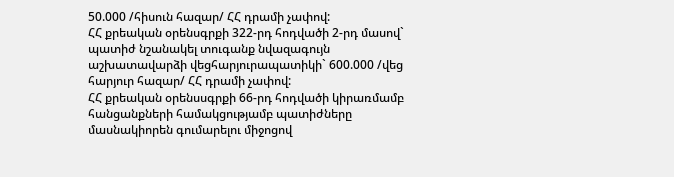50.000 /հիսուն հազար/ ՀՀ դրամի չափով:
ՀՀ քրեական օրենսգրքի 322-րդ հոդվածի 2-րդ մասով` պատիժ նշանակել տուգանք նվազագույն աշխատավարձի վեցհարյուրապատիկի` 600.000 /վեց հարյուր հազար/ ՀՀ դրամի չափով:
ՀՀ քրեական օրենսսգրքի 66-րդ հոդվածի կիրառմամբ հանցանքների համակցությամբ պատիժները մասնակիորեն գումարելու միջոցով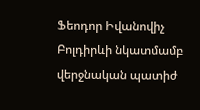Ֆեոդոր Իվանովիչ Բոլդիրևի նկատմամբ վերջնական պատիժ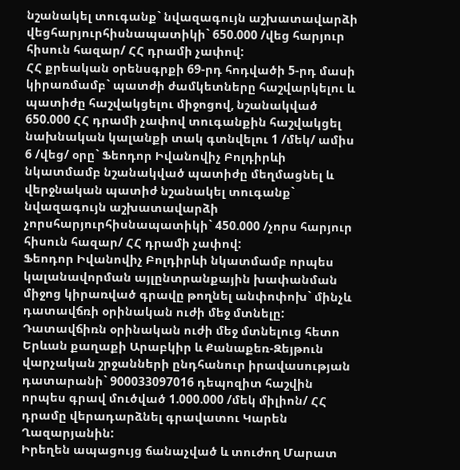նշանակել տուգանք` նվազագույն աշխատավարձի վեցհարյուրհիսնապատիկի` 650.000 /վեց հարյուր հիսուն հազար/ ՀՀ դրամի չափով:
ՀՀ քրեական օրենսգրքի 69-րդ հոդվածի 5-րդ մասի կիրառմամբ` պատժի ժամկետները հաշվարկելու և պատիժը հաշվակցելու միջոցով, նշանակված 650.000 ՀՀ դրամի չափով տուգանքին հաշվակցել նախնական կալանքի տակ գտնվելու 1 /մեկ/ ամիս 6 /վեց/ օրը` Ֆեոդոր Իվանովիչ Բոլդիրևի նկատմամբ նշանակված պատիժը մեղմացնել և վերջնական պատիժ նշանակել տուգանք` նվազագույն աշխատավարձի չորսհարյուրհիսնապատիկի` 450.000 /չորս հարյուր հիսուն հազար/ ՀՀ դրամի չափով:
Ֆեոդոր Իվանովիչ Բոլդիրևի նկատմամբ որպես կալանավորման այլընտրանքային խափանման միջոց կիրառված գրավը թողնել անփոփոխ` մինչև դատավճռի օրինական ուժի մեջ մտնելը:
Դատավճիռն օրինական ուժի մեջ մտնելուց հետո Երևան քաղաքի Արաբկիր և Քանաքեռ-Զեյթուն վարչական շրջանների ընդհանուր իրավասության դատարանի` 900033097016 դեպոզիտ հաշվին որպես գրավ մուծված 1.000.000 /մեկ միլիոն/ ՀՀ դրամը վերադարձնել գրավատու Կարեն Ղազարյանին:
Իրեղեն ապացույց ճանաչված և տուժող Մարատ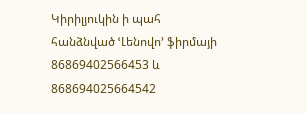Կիրիլյուկին ի պահ հանձնված ՙԼենովո՚ ֆիրմայի 86869402566453 և 868694025664542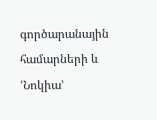գործարանային համարների և ՙՆոկիա՚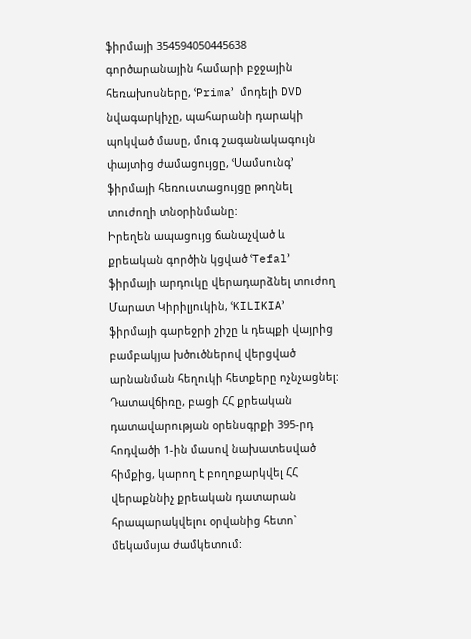ֆիրմայի 354594050445638 գործարանային համարի բջջային հեռախոսները, ՙPrima՚ մոդելի DVD նվագարկիչը, պահարանի դարակի պոկված մասը, մուգ շագանակագույն փայտից ժամացույցը, ՙՍամսունգ՚ ֆիրմայի հեռուստացույցը թողնել տուժողի տնօրինմանը:
Իրեղեն ապացույց ճանաչված և քրեական գործին կցված ՙTefal՚ ֆիրմայի արդուկը վերադարձնել տուժող Մարատ Կիրիլյուկին, ՙKILIKIA՚ ֆիրմայի գարեջրի շիշը և դեպքի վայրից բամբակյա խծուծներով վերցված արնանման հեղուկի հետքերը ոչնչացնել:
Դատավճիռը, բացի ՀՀ քրեական դատավարության օրենսգրքի 395-րդ հոդվածի 1-ին մասով նախատեսված հիմքից, կարող է բողոքարկվել ՀՀ վերաքննիչ քրեական դատարան հրապարակվելու օրվանից հետո` մեկամսյա ժամկետում: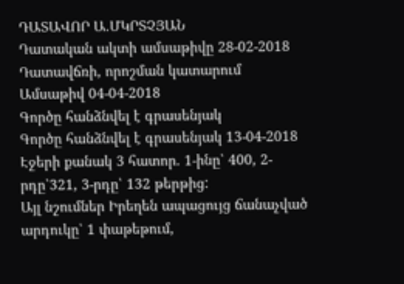ԴԱՏԱՎՈՐ Ա.ՄԿՐՏՉՅԱՆ
Դատական ակտի ամսաթիվը 28-02-2018
Դատավճռի, որոշման կատարում
Ամսաթիվ 04-04-2018
Գործը հանձնվել է գրասենյակ
Գործը հանձնվել է գրասենյակ 13-04-2018
Էջերի քանակ 3 հատոր. 1-ինը՝ 400, 2-րդը՝321, 3-րդը՝ 132 թերթից:
Այլ նշումներ Իրեղեն ապացույց ճանաչված արդուկը՝ 1 փաթեթում,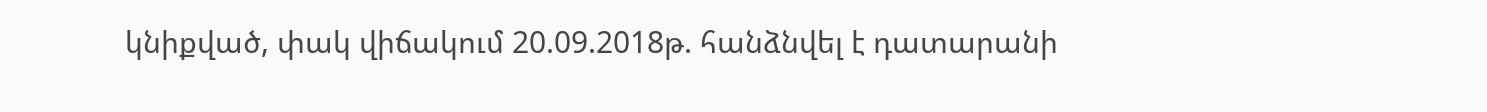կնիքված, փակ վիճակում 20.09.2018թ. հանձնվել է դատարանի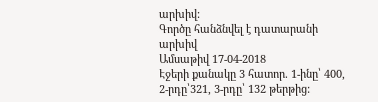արխիվ:
Գործը հանձնվել է դատարանի արխիվ
Ամսաթիվ 17-04-2018
Էջերի քանակը 3 հատոր. 1-ինը՝ 400, 2-րդը՝321, 3-րդը՝ 132 թերթից: